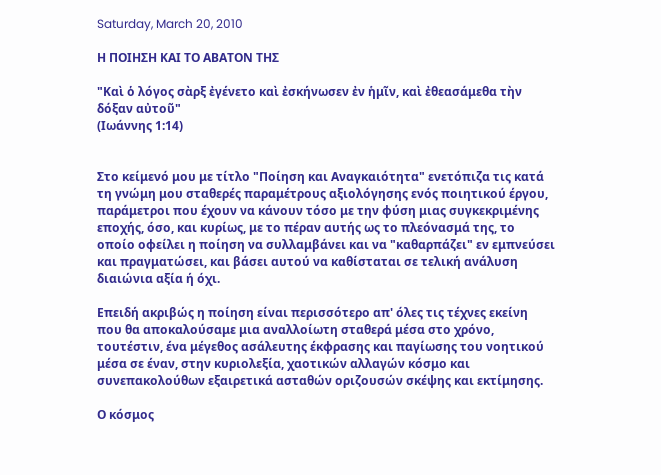Saturday, March 20, 2010

Η ΠΟΙΗΣΗ ΚΑΙ ΤΟ ΑΒΑΤΟΝ ΤΗΣ

"Καὶ ὁ λόγος σὰρξ ἐγένετο καὶ ἐσκήνωσεν ἐν ἡμῖν, καὶ ἐθεασάμεθα τὴν δόξαν αὐτοῦ"
(Ιωάννης 1:14)


Στο κείμενό μου με τίτλο "Ποίηση και Αναγκαιότητα" ενετόπιζα τις κατά τη γνώμη μου σταθερές παραμέτρους αξιολόγησης ενός ποιητικού έργου, παράμετροι που έχουν να κάνουν τόσο με την φύση μιας συγκεκριμένης εποχής, όσο, και κυρίως, με το πέραν αυτής ως το πλεόνασμά της, το οποίο οφείλει η ποίηση να συλλαμβάνει και να "καθαρπάζει" εν εμπνεύσει και πραγματώσει, και βάσει αυτού να καθίσταται σε τελική ανάλυση διαιώνια αξία ή όχι.

Επειδή ακριβώς η ποίηση είναι περισσότερο απ' όλες τις τέχνες εκείνη που θα αποκαλούσαμε μια αναλλοίωτη σταθερά μέσα στο χρόνο, τουτέστιν, ένα μέγεθος ασάλευτης έκφρασης και παγίωσης του νοητικού μέσα σε έναν, στην κυριολεξία, χαοτικών αλλαγών κόσμο και συνεπακολούθων εξαιρετικά ασταθών οριζουσών σκέψης και εκτίμησης.

Ο κόσμος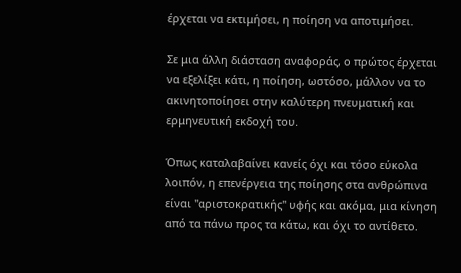έρχεται να εκτιμήσει, η ποίηση να αποτιμήσει.

Σε μια άλλη διάσταση αναφοράς, ο πρώτος έρχεται να εξελίξει κάτι, η ποίηση, ωστόσο, μάλλον να το ακινητοποίησει στην καλύτερη πνευματική και ερμηνευτική εκδοχή του.

Όπως καταλαβαίνει κανείς όχι και τόσο εύκολα λοιπόν, η επενέργεια της ποίησης στα ανθρώπινα είναι "αριστοκρατικής" υφής και ακόμα, μια κίνηση από τα πάνω προς τα κάτω, και όχι το αντίθετο.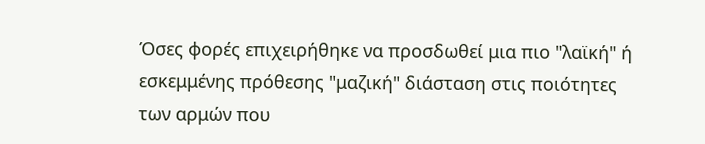Όσες φορές επιχειρήθηκε να προσδωθεί μια πιο "λαϊκή" ή εσκεμμένης πρόθεσης "μαζική" διάσταση στις ποιότητες των αρμών που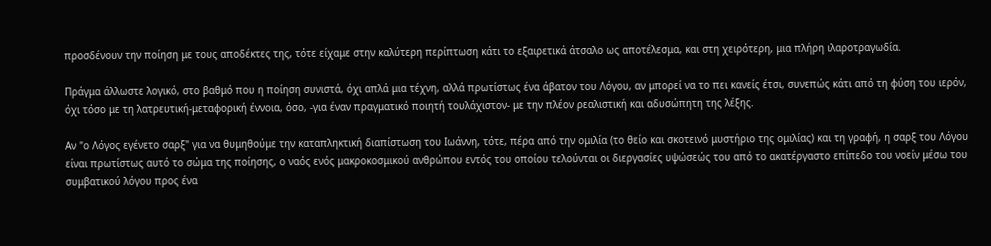προσδένουν την ποίηση με τους αποδέκτες της, τότε είχαμε στην καλύτερη περίπτωση κάτι το εξαιρετικά άτσαλο ως αποτέλεσμα, και στη χειρότερη, μια πλήρη ιλαροτραγωδία.

Πράγμα άλλωστε λογικό, στο βαθμό που η ποίηση συνιστά, όχι απλά μια τέχνη, αλλά πρωτίστως ένα άβατον του Λόγου, αν μπορεί να το πει κανείς έτσι, συνεπώς κάτι από τη φύση του ιερόν, όχι τόσο με τη λατρευτική-μεταφορική έννοια, όσο, -για έναν πραγματικό ποιητή τουλάχιστον- με την πλέον ρεαλιστική και αδυσώπητη της λέξης.

Αν "ο Λόγος εγένετο σαρξ" για να θυμηθούμε την καταπληκτική διαπίστωση του Ιωάννη, τότε, πέρα από την ομιλία (το θείο και σκοτεινό μυστήριο της ομιλίας) και τη γραφή, η σαρξ του Λόγου είναι πρωτίστως αυτό το σώμα της ποίησης, ο ναός ενός μακροκοσμικού ανθρώπου εντός του οποίου τελούνται οι διεργασίες υψώσεώς του από το ακατέργαστο επίπεδο του νοείν μέσω του συμβατικού λόγου προς ένα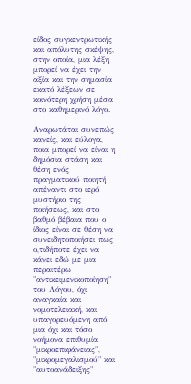είδος συγκεντρωτικής και απόλυτης σκέψης, στην οποία, μια λέξη μπορεί να έχει την αξία και την σημασία εκατό λέξεων σε κοινότερη χρήση μέσα στο καθημερινό λόγο.

Αναρωτάται συνεπώς κανείς, και εύλογα, ποια μπορεί να είναι η δημόσια στάση και θέση ενός πραγματικού ποιητή απέναντι στο ιερό μυστήριο της ποιήσεως, και στο βαθμό βέβαια που ο ίδιος είναι σε θέση να συνειδητοποιήσει πως ο,τιδήποτε έχει να κάνει εδώ με μια περαιτέρω "αντικειμενικοποίηση" του Λόγου, όχι αναγκαία και νομοτελειακή, και υπαγορευόμενη από μια όχι και τόσο νοήμονα επιθυμία "μικροεπιφάνειας", "μικρομεγαλισμού" και "αυτοανάδειξης"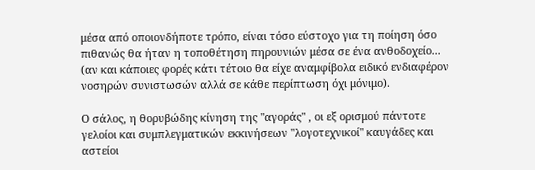μέσα από οποιονδήποτε τρόπο, είναι τόσο εύστοχο για τη ποίηση όσο πιθανώς θα ήταν η τοποθέτηση πηρουνιών μέσα σε ένα ανθοδοχείο... (αν και κάποιες φορές κάτι τέτοιο θα είχε αναμφίβολα ειδικό ενδιαφέρον νοσηρών συνιστωσών αλλά σε κάθε περίπτωση όχι μόνιμο).

Ο σάλος, η θορυβώδης κίνηση της "αγοράς" , οι εξ ορισμού πάντοτε γελοίοι και συμπλεγματικών εκκινήσεων "λογοτεχνικοί" καυγάδες και αστείοι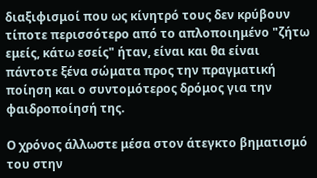διαξιφισμοί που ως κίνητρό τους δεν κρύβουν τίποτε περισσότερο από το απλοποιημένο "ζήτω εμείς, κάτω εσείς" ήταν, είναι και θα είναι πάντοτε ξένα σώματα προς την πραγματική ποίηση και ο συντομότερος δρόμος για την φαιδροποίησή της.

Ο χρόνος άλλωστε μέσα στον άτεγκτο βηματισμό του στην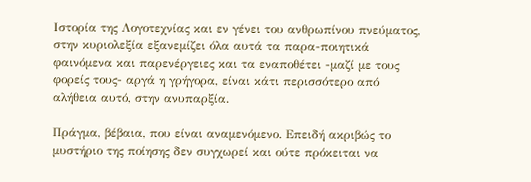Ιστορία της Λογοτεχνίας και εν γένει του ανθρωπίνου πνεύματος, στην κυριολεξία εξανεμίζει όλα αυτά τα παρα-ποιητικά φαινόμενα και παρενέργειες και τα εναποθέτει -μαζί με τους φορείς τους- αργά η γρήγορα, είναι κάτι περισσότερο από αλήθεια αυτό, στην ανυπαρξία.

Πράγμα, βέβαια, που είναι αναμενόμενο. Επειδή ακριβώς το μυστήριο της ποίησης δεν συγχωρεί και ούτε πρόκειται να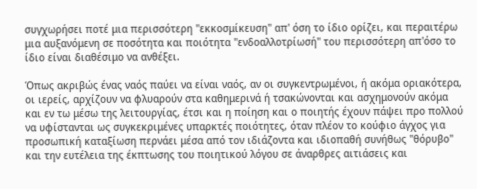συγχωρήσει ποτέ μια περισσότερη "εκκοσμίκευση" απ' όση το ίδιο ορίζει, και περαιτέρω μια αυξανόμενη σε ποσότητα και ποιότητα "ενδοαλλοτρίωσή" του περισσότερη απ'όσο το ίδιο είναι διαθέσιμο να ανθέξει.

Όπως ακριβώς ένας ναός παύει να είναι ναός, αν οι συγκεντρωμένοι, ή ακόμα οριακότερα, οι ιερείς, αρχίζουν να φλυαρούν στα καθημερινά ή τσακώνονται και ασχημονούν ακόμα και εν τω μέσω της λειτουργίας, έτσι και η ποίηση και ο ποιητής έχουν πάψει προ πολλού να υφίστανται ως συγκεκριμένες υπαρκτές ποιότητες, όταν πλέον το κούφιο άγχος για προσωπική καταξίωση περνάει μέσα από τον ιδιάζοντα και ιδιοπαθή συνήθως "θόρυβο" και την ευτέλεια της έκπτωσης του ποιητικού λόγου σε άναρθρες αιτιάσεις και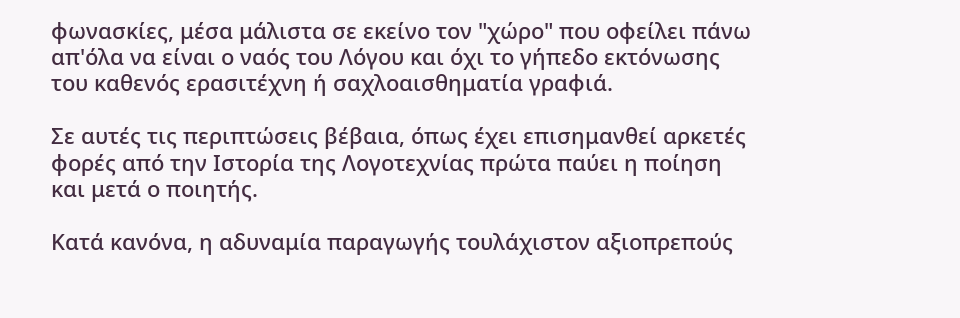φωνασκίες, μέσα μάλιστα σε εκείνο τον "χώρο" που οφείλει πάνω απ'όλα να είναι ο ναός του Λόγου και όχι το γήπεδο εκτόνωσης του καθενός ερασιτέχνη ή σαχλοαισθηματία γραφιά.

Σε αυτές τις περιπτώσεις βέβαια, όπως έχει επισημανθεί αρκετές φορές από την Ιστορία της Λογοτεχνίας πρώτα παύει η ποίηση και μετά ο ποιητής.

Κατά κανόνα, η αδυναμία παραγωγής τουλάχιστον αξιοπρεπούς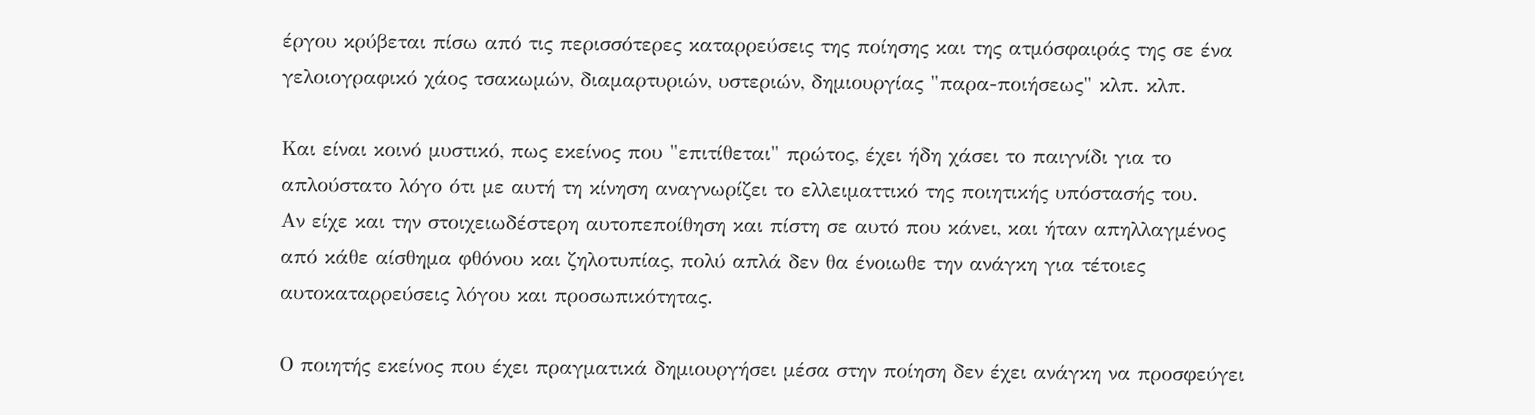έργου κρύβεται πίσω από τις περισσότερες καταρρεύσεις της ποίησης και της ατμόσφαιράς της σε ένα γελοιογραφικό χάος τσακωμών, διαμαρτυριών, υστεριών, δημιουργίας "παρα-ποιήσεως" κλπ. κλπ.

Και είναι κοινό μυστικό, πως εκείνος που "επιτίθεται" πρώτος, έχει ήδη χάσει το παιγνίδι για το απλούστατο λόγο ότι με αυτή τη κίνηση αναγνωρίζει το ελλειματτικό της ποιητικής υπόστασής του.
Αν είχε και την στοιχειωδέστερη αυτοπεποίθηση και πίστη σε αυτό που κάνει, και ήταν απηλλαγμένος από κάθε αίσθημα φθόνου και ζηλοτυπίας, πολύ απλά δεν θα ένοιωθε την ανάγκη για τέτοιες αυτοκαταρρεύσεις λόγου και προσωπικότητας.

Ο ποιητής εκείνος που έχει πραγματικά δημιουργήσει μέσα στην ποίηση δεν έχει ανάγκη να προσφεύγει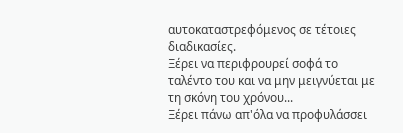αυτοκαταστρεφόμενος σε τέτοιες διαδικασίες.
Ξέρει να περιφρουρεί σοφά το ταλέντο του και να μην μειγνύεται με τη σκόνη του χρόνου...
Ξέρει πάνω απ'όλα να προφυλάσσει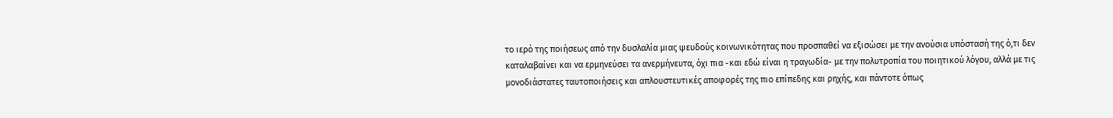το ιερό της ποιήσεως από την δυσλαλία μιας ψευδούς κοινωνικότητας που προσπαθεί να εξισώσει με την ανούσια υπόστασή της ό,τι δεν καταλαβαίνει και να ερμηνεύσει τα ανερμήνευτα, όχι πια -και εδώ είναι η τραγωδία- με την πολυτροπία του ποιητικού λόγου, αλλά με τις μονοδιάστατες ταυτοποιήσεις και απλουστευτικές αποφορές της πιο επίπεδης και ρηχής, και πάντοτε όπως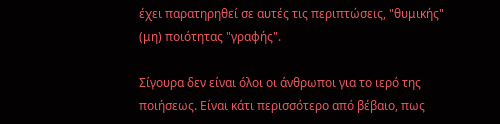έχει παρατηρηθεί σε αυτές τις περιπτώσεις, "θυμικής" (μη) ποιότητας "γραφής".

Σίγουρα δεν είναι όλοι οι άνθρωποι για το ιερό της ποιήσεως. Είναι κάτι περισσότερο από βέβαιο, πως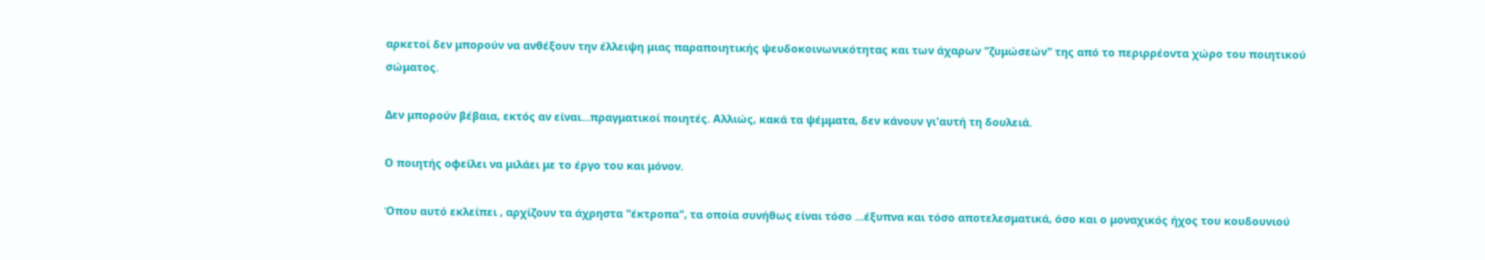αρκετοί δεν μπορούν να ανθέξουν την έλλειψη μιας παραποιητικής ψευδοκοινωνικότητας και των άχαρων "ζυμώσεών" της από το περιρρέοντα χώρο του ποιητικού σώματος.

Δεν μπορούν βέβαια, εκτός αν είναι...πραγματικοί ποιητές. Αλλιώς, κακά τα ψέμματα, δεν κάνουν γι'αυτή τη δουλειά.

Ο ποιητής οφείλει να μιλάει με το έργο του και μόνον.

Όπου αυτό εκλείπει , αρχίζουν τα άχρηστα "έκτροπα", τα οποία συνήθως είναι τόσο ...έξυπνα και τόσο αποτελεσματικά, όσο και ο μοναχικός ήχος του κουδουνιού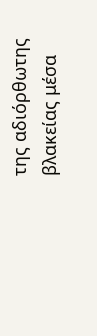της αδιόρθωτης βλακείας μέσα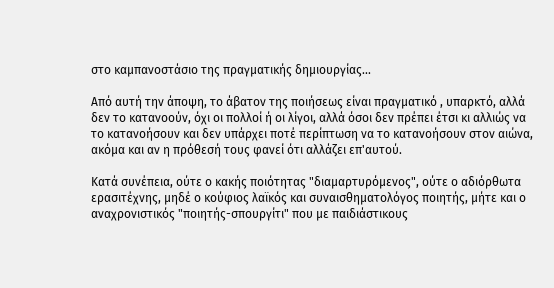στο καμπανοστάσιο της πραγματικής δημιουργίας...

Από αυτή την άποψη, το άβατον της ποιήσεως είναι πραγματικό , υπαρκτό, αλλά δεν το κατανοούν, όχι οι πολλοί ή οι λίγοι, αλλά όσοι δεν πρέπει έτσι κι αλλιώς να το κατανοήσουν και δεν υπάρχει ποτέ περίπτωση να το κατανοήσουν στον αιώνα, ακόμα και αν η πρόθεσή τους φανεί ότι αλλάζει επ'αυτού.

Κατά συνέπεια, ούτε ο κακής ποιότητας "διαμαρτυρόμενος", ούτε ο αδιόρθωτα ερασιτέχνης, μηδέ ο κούφιος λαϊκός και συναισθηματολόγος ποιητής, μήτε και ο αναχρονιστικός "ποιητής-σπουργίτι" που με παιδιάστικους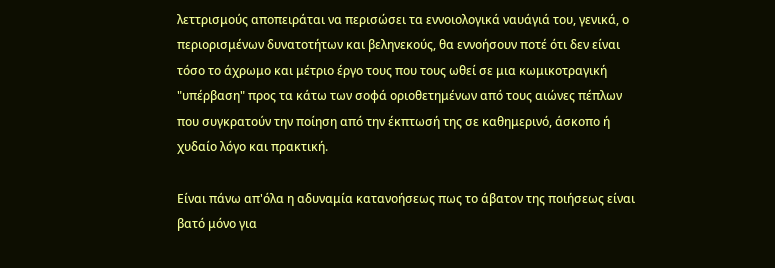λεττρισμούς αποπειράται να περισώσει τα εννοιολογικά ναυάγιά του, γενικά, ο περιορισμένων δυνατοτήτων και βεληνεκούς, θα εννοήσουν ποτέ ότι δεν είναι τόσο το άχρωμο και μέτριο έργο τους που τους ωθεί σε μια κωμικοτραγική "υπέρβαση" προς τα κάτω των σοφά οριοθετημένων από τους αιώνες πέπλων που συγκρατούν την ποίηση από την έκπτωσή της σε καθημερινό, άσκοπο ή χυδαίο λόγο και πρακτική.

Είναι πάνω απ'όλα η αδυναμία κατανοήσεως πως το άβατον της ποιήσεως είναι βατό μόνο για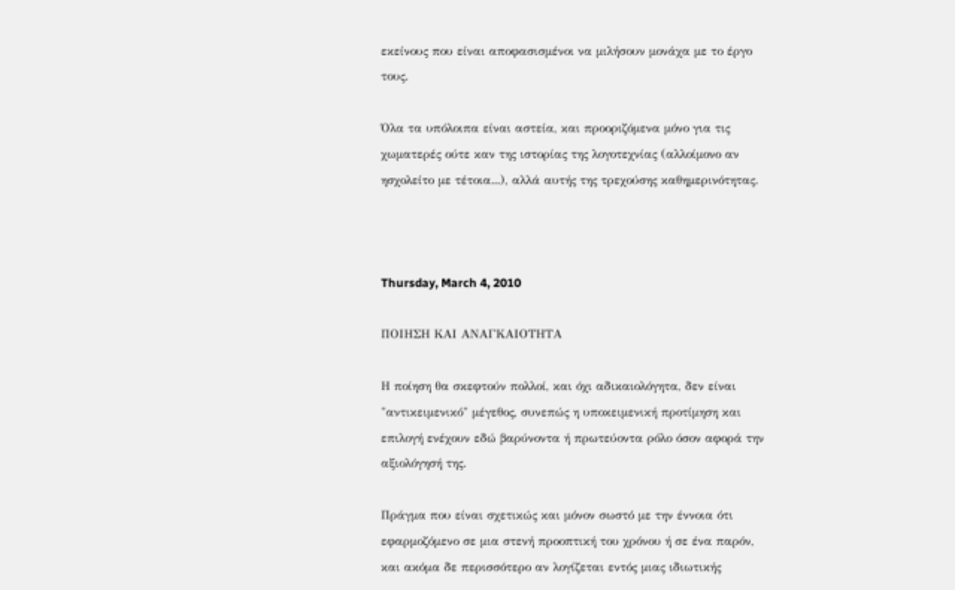εκείνους που είναι αποφασισμένοι να μιλήσουν μονάχα με το έργο τους.

Όλα τα υπόλοιπα είναι αστεία, και προοριζόμενα μόνο για τις χωματερές ούτε καν της ιστορίας της λογοτεχνίας (αλλοίμονο αν ησχολείτο με τέτοια...), αλλά αυτής της τρεχούσης καθημερινότητας.



Thursday, March 4, 2010

ΠΟΙΗΣΗ ΚΑΙ ΑΝΑΓΚΑΙΟΤΗΤΑ

Η ποίηση θα σκεφτούν πολλοί, και όχι αδικαιολόγητα, δεν είναι "αντικειμενικό" μέγεθος, συνεπώς η υποκειμενική προτίμηση και επιλογή ενέχουν εδώ βαρύνοντα ή πρωτεύοντα ρόλο όσον αφορά την αξιολόγησή της.

Πράγμα που είναι σχετικώς και μόνον σωστό με την έννοια ότι εφαρμοζόμενο σε μια στενή προοπτική του χρόνου ή σε ένα παρόν, και ακόμα δε περισσότερο αν λογίζεται εντός μιας ιδιωτικής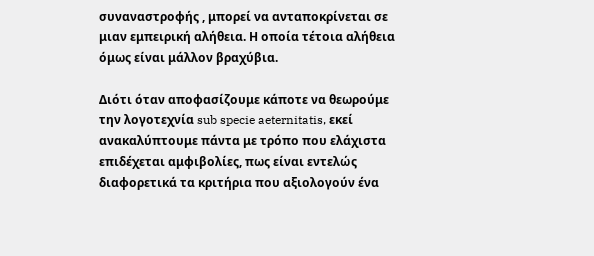συναναστροφής , μπορεί να ανταποκρίνεται σε μιαν εμπειρική αλήθεια. Η οποία τέτοια αλήθεια όμως είναι μάλλον βραχύβια.

Διότι όταν αποφασίζουμε κάποτε να θεωρούμε την λογοτεχνία sub specie aeternitatis, εκεί ανακαλύπτουμε πάντα με τρόπο που ελάχιστα επιδέχεται αμφιβολίες, πως είναι εντελώς διαφορετικά τα κριτήρια που αξιολογούν ένα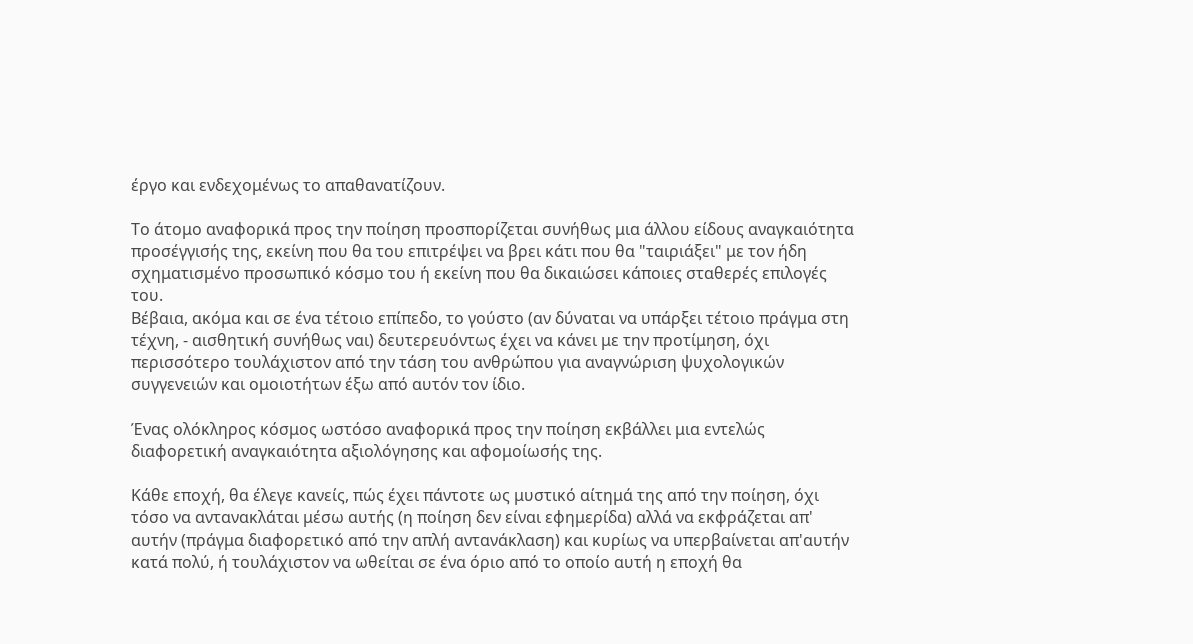έργο και ενδεχομένως το απαθανατίζουν.

Το άτομο αναφορικά προς την ποίηση προσπορίζεται συνήθως μια άλλου είδους αναγκαιότητα προσέγγισής της, εκείνη που θα του επιτρέψει να βρει κάτι που θα "ταιριάξει" με τον ήδη σχηματισμένο προσωπικό κόσμο του ή εκείνη που θα δικαιώσει κάποιες σταθερές επιλογές του.
Βέβαια, ακόμα και σε ένα τέτοιο επίπεδο, το γούστο (αν δύναται να υπάρξει τέτοιο πράγμα στη τέχνη, - αισθητική συνήθως ναι) δευτερευόντως έχει να κάνει με την προτίμηση, όχι περισσότερο τουλάχιστον από την τάση του ανθρώπου για αναγνώριση ψυχολογικών συγγενειών και ομοιοτήτων έξω από αυτόν τον ίδιο.

Ένας ολόκληρος κόσμος ωστόσο αναφορικά προς την ποίηση εκβάλλει μια εντελώς διαφορετική αναγκαιότητα αξιολόγησης και αφομοίωσής της.

Κάθε εποχή, θα έλεγε κανείς, πώς έχει πάντοτε ως μυστικό αίτημά της από την ποίηση, όχι τόσο να αντανακλάται μέσω αυτής (η ποίηση δεν είναι εφημερίδα) αλλά να εκφράζεται απ' αυτήν (πράγμα διαφορετικό από την απλή αντανάκλαση) και κυρίως να υπερβαίνεται απ'αυτήν κατά πολύ, ή τουλάχιστον να ωθείται σε ένα όριο από το οποίο αυτή η εποχή θα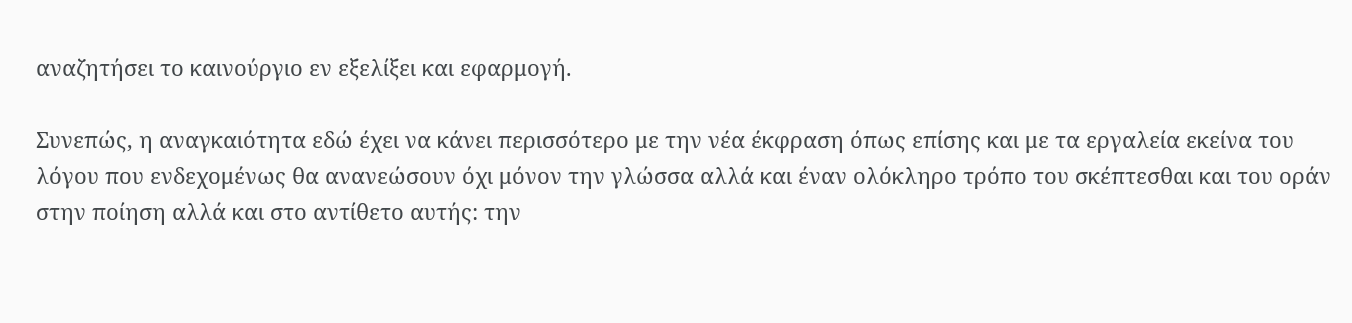αναζητήσει το καινούργιο εν εξελίξει και εφαρμογή.

Συνεπώς, η αναγκαιότητα εδώ έχει να κάνει περισσότερο με την νέα έκφραση όπως επίσης και με τα εργαλεία εκείνα του λόγου που ενδεχομένως θα ανανεώσουν όχι μόνον την γλώσσα αλλά και έναν ολόκληρο τρόπο του σκέπτεσθαι και του οράν στην ποίηση αλλά και στο αντίθετο αυτής: την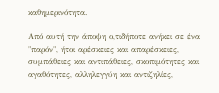καθημερινότητα.

Από αυτή την άποψη ο,τιδήποτε ανήκει σε ένα "παρόν", ήτοι αρέσκειες και απαρέσκειες, συμπάθειες και αντιπάθειες, σκοπιμότητες και αγαθότητες, αλληλεγγύη και αντιζηλίες,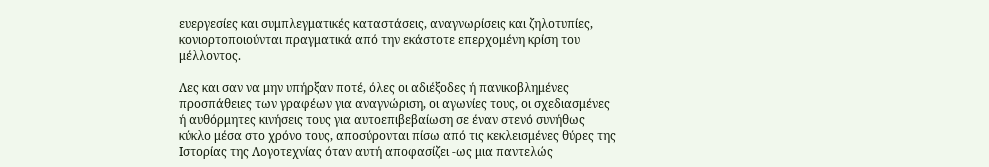ευεργεσίες και συμπλεγματικές καταστάσεις, αναγνωρίσεις και ζηλοτυπίες, κονιορτοποιούνται πραγματικά από την εκάστοτε επερχομένη κρίση του μέλλοντος.

Λες και σαν να μην υπήρξαν ποτέ, όλες οι αδιέξοδες ή πανικοβλημένες προσπάθειες των γραφέων για αναγνώριση, οι αγωνίες τους, οι σχεδιασμένες ή αυθόρμητες κινήσεις τους για αυτοεπιβεβαίωση σε έναν στενό συνήθως κύκλο μέσα στο χρόνο τους, αποσύρονται πίσω από τις κεκλεισμένες θύρες της Ιστορίας της Λογοτεχνίας όταν αυτή αποφασίζει -ως μια παντελώς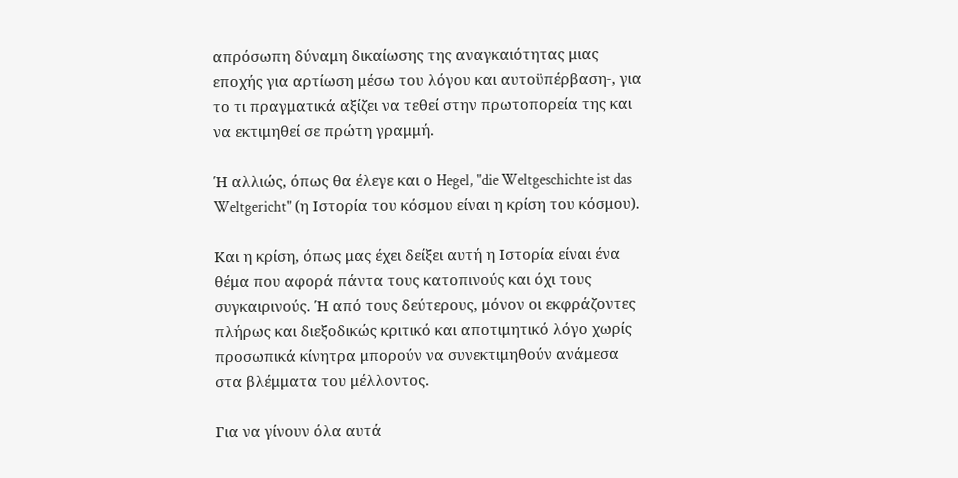απρόσωπη δύναμη δικαίωσης της αναγκαιότητας μιας εποχής για αρτίωση μέσω του λόγου και αυτοϋπέρβαση-, για το τι πραγματικά αξίζει να τεθεί στην πρωτοπορεία της και να εκτιμηθεί σε πρώτη γραμμή.

Ή αλλιώς, όπως θα έλεγε και ο Hegel, "die Weltgeschichte ist das Weltgericht" (η Ιστορία του κόσμου είναι η κρίση του κόσμου).

Και η κρίση, όπως μας έχει δείξει αυτή η Ιστορία είναι ένα θέμα που αφορά πάντα τους κατοπινούς και όχι τους συγκαιρινούς. Ή από τους δεύτερους, μόνον οι εκφράζοντες πλήρως και διεξοδικώς κριτικό και αποτιμητικό λόγο χωρίς προσωπικά κίνητρα μπορούν να συνεκτιμηθούν ανάμεσα στα βλέμματα του μέλλοντος.

Για να γίνουν όλα αυτά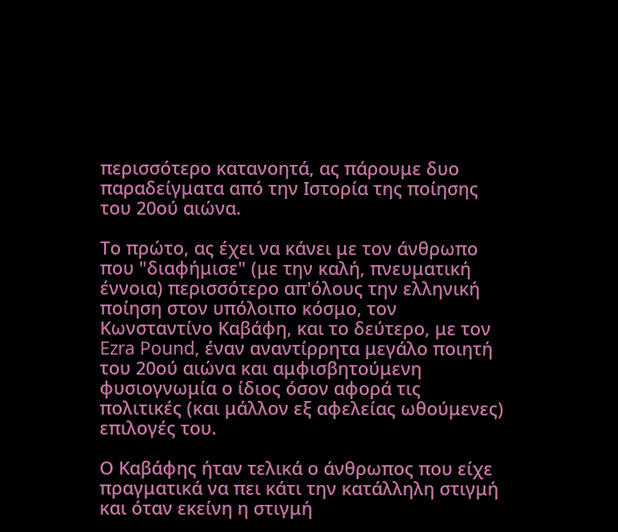περισσότερο κατανοητά, ας πάρουμε δυο παραδείγματα από την Ιστορία της ποίησης του 20ού αιώνα.

Το πρώτο, ας έχει να κάνει με τον άνθρωπο που "διαφήμισε" (με την καλή, πνευματική έννοια) περισσότερο απ'όλους την ελληνική ποίηση στον υπόλοιπο κόσμο, τον Κωνσταντίνο Καβάφη, και το δεύτερο, με τον Ezra Pound, έναν αναντίρρητα μεγάλο ποιητή του 20ού αιώνα και αμφισβητούμενη φυσιογνωμία ο ίδιος όσον αφορά τις πολιτικές (και μάλλον εξ αφελείας ωθούμενες) επιλογές του.

Ο Καβάφης ήταν τελικά ο άνθρωπος που είχε πραγματικά να πει κάτι την κατάλληλη στιγμή και όταν εκείνη η στιγμή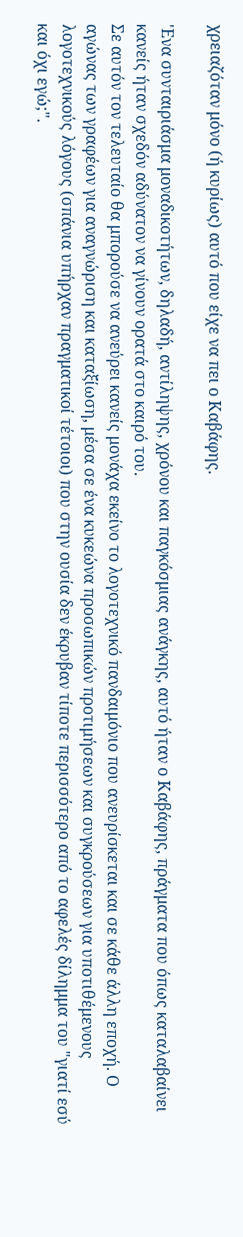χρειαζόταν μόνο (ή κυρίως) αυτό που είχε να πει ο Καβάφης.

'Ενα συνταιριάσμα μοναδικοτήτων, δηλαδή, αντίληψης, χρόνου και παγκόσμιας ανάγκης, αυτό ήταν ο Καβάφης, πράγματα που όπως καταλαβαίνει κανείς ήταν σχεδόν αδύνατον να γίνουν ορατά στο καιρό του.
Σε αυτόν τον τελευταίο θα μπορούσε να ανεύρει κανείς μονάχα εκείνο το λογοτεχνικό πανδαιμόνιο που ανευρίσκεται και σε κάθε άλλη εποχή. Ο αγώνας των γραφέων για αναγνώριση και καταξίωση, μέσα σε ένα κυκεώνα προσωπικών προτιμήσεων και συγκρούσεων για υποτιθέμενους λογοτεχνικούς λόγους (σπάνια υπήρχαν πραγματικοί τέτοιοι) που στην ουσία δεν έκρυβαν τίποτε περισσότερο από το αφελές δίλημμα του "γιατί εσύ και όχι εγώ;".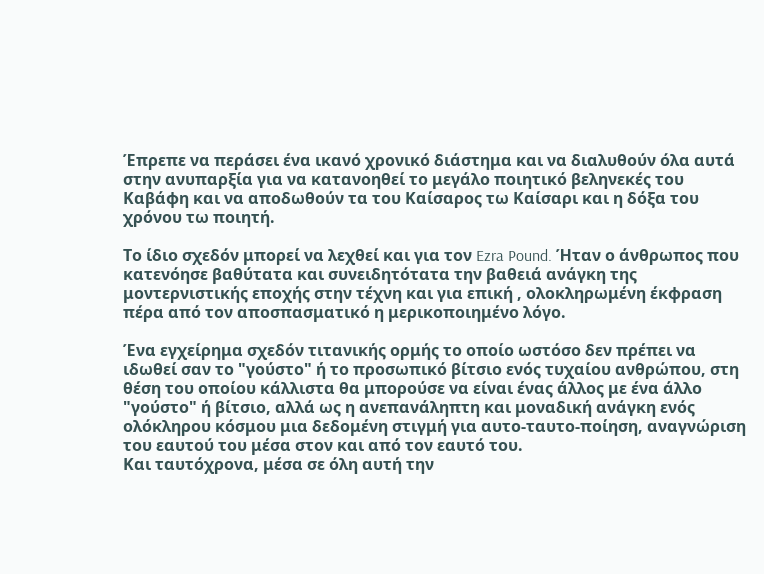Έπρεπε να περάσει ένα ικανό χρονικό διάστημα και να διαλυθούν όλα αυτά στην ανυπαρξία για να κατανοηθεί το μεγάλο ποιητικό βεληνεκές του Καβάφη και να αποδωθούν τα του Καίσαρος τω Καίσαρι και η δόξα του χρόνου τω ποιητή.

Το ίδιο σχεδόν μπορεί να λεχθεί και για τον Ezra Pound. Ήταν ο άνθρωπος που κατενόησε βαθύτατα και συνειδητότατα την βαθειά ανάγκη της μοντερνιστικής εποχής στην τέχνη και για επική , ολοκληρωμένη έκφραση πέρα από τον αποσπασματικό η μερικοποιημένο λόγο.

Ένα εγχείρημα σχεδόν τιτανικής ορμής το οποίο ωστόσο δεν πρέπει να ιδωθεί σαν το "γούστο" ή το προσωπικό βίτσιο ενός τυχαίου ανθρώπου, στη θέση του οποίου κάλλιστα θα μπορούσε να είναι ένας άλλος με ένα άλλο "γούστο" ή βίτσιο, αλλά ως η ανεπανάληπτη και μοναδική ανάγκη ενός ολόκληρου κόσμου μια δεδομένη στιγμή για αυτο-ταυτο-ποίηση, αναγνώριση του εαυτού του μέσα στον και από τον εαυτό του.
Και ταυτόχρονα, μέσα σε όλη αυτή την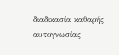διαδικασία καθαρής αυτογνωσίας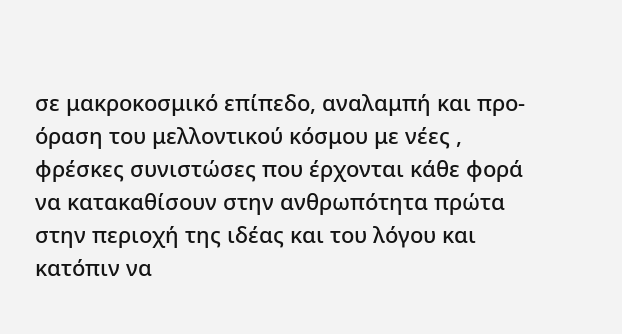σε μακροκοσμικό επίπεδο, αναλαμπή και προ-όραση του μελλοντικού κόσμου με νέες , φρέσκες συνιστώσες που έρχονται κάθε φορά να κατακαθίσουν στην ανθρωπότητα πρώτα στην περιοχή της ιδέας και του λόγου και κατόπιν να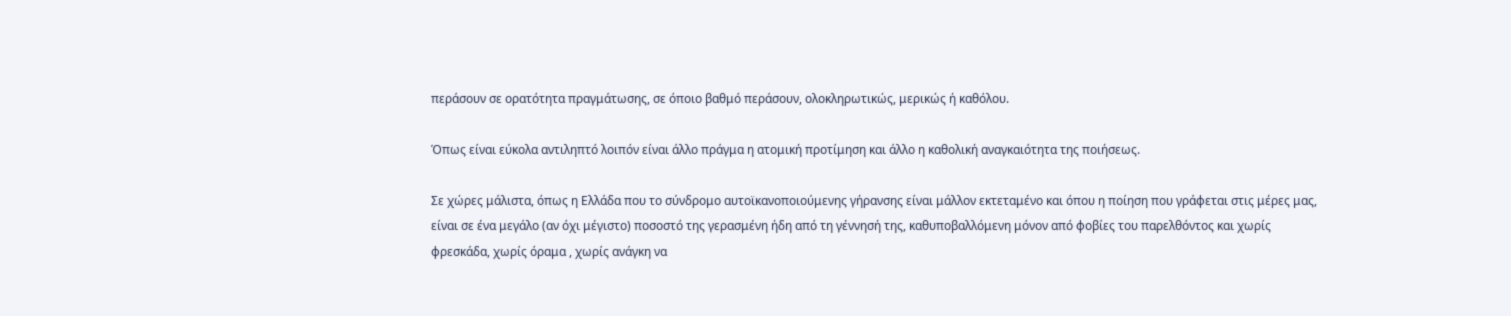περάσουν σε ορατότητα πραγμάτωσης, σε όποιο βαθμό περάσουν, ολοκληρωτικώς, μερικώς ή καθόλου.

Όπως είναι εύκολα αντιληπτό λοιπόν είναι άλλο πράγμα η ατομική προτίμηση και άλλο η καθολική αναγκαιότητα της ποιήσεως.

Σε χώρες μάλιστα, όπως η Ελλάδα που το σύνδρομο αυτοϊκανοποιούμενης γήρανσης είναι μάλλον εκτεταμένο και όπου η ποίηση που γράφεται στις μέρες μας, είναι σε ένα μεγάλο (αν όχι μέγιστο) ποσοστό της γερασμένη ήδη από τη γέννησή της, καθυποβαλλόμενη μόνον από φοβίες του παρελθόντος και χωρίς φρεσκάδα, χωρίς όραμα , χωρίς ανάγκη να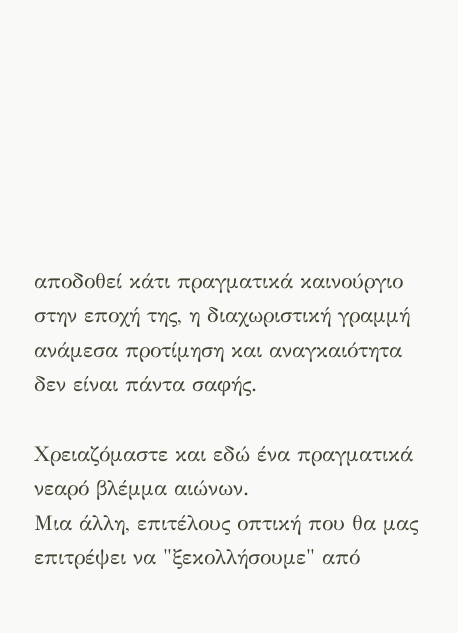αποδοθεί κάτι πραγματικά καινούργιο στην εποχή της, η διαχωριστική γραμμή ανάμεσα προτίμηση και αναγκαιότητα δεν είναι πάντα σαφής.

Χρειαζόμαστε και εδώ ένα πραγματικά νεαρό βλέμμα αιώνων.
Μια άλλη, επιτέλους οπτική που θα μας επιτρέψει να "ξεκολλήσουμε" από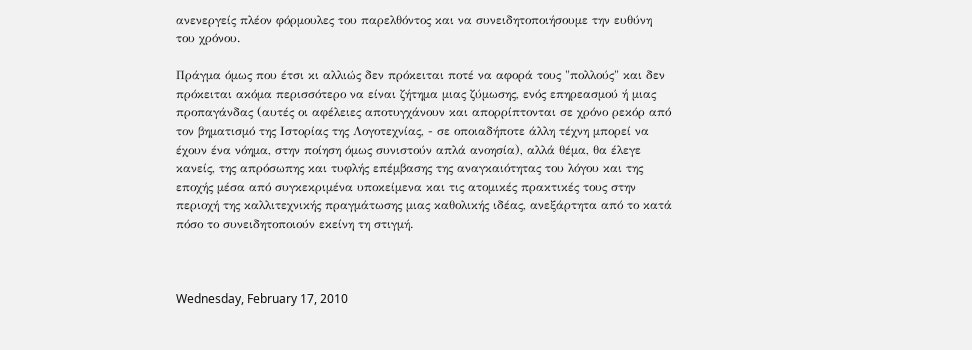ανενεργείς πλέον φόρμουλες του παρελθόντος και να συνειδητοποιήσουμε την ευθύνη του χρόνου.

Πράγμα όμως που έτσι κι αλλιώς δεν πρόκειται ποτέ να αφορά τους "πολλούς" και δεν πρόκειται ακόμα περισσότερο να είναι ζήτημα μιας ζύμωσης, ενός επηρεασμού ή μιας προπαγάνδας (αυτές οι αφέλειες αποτυγχάνουν και απορρίπτονται σε χρόνο ρεκόρ από τον βηματισμό της Ιστορίας της Λογοτεχνίας, - σε οποιαδήποτε άλλη τέχνη μπορεί να έχουν ένα νόημα, στην ποίηση όμως συνιστούν απλά ανοησία), αλλά θέμα, θα έλεγε κανείς, της απρόσωπης και τυφλής επέμβασης της αναγκαιότητας του λόγου και της εποχής μέσα από συγκεκριμένα υποκείμενα και τις ατομικές πρακτικές τους στην περιοχή της καλλιτεχνικής πραγμάτωσης μιας καθολικής ιδέας, ανεξάρτητα από το κατά πόσο το συνειδητοποιούν εκείνη τη στιγμή.



Wednesday, February 17, 2010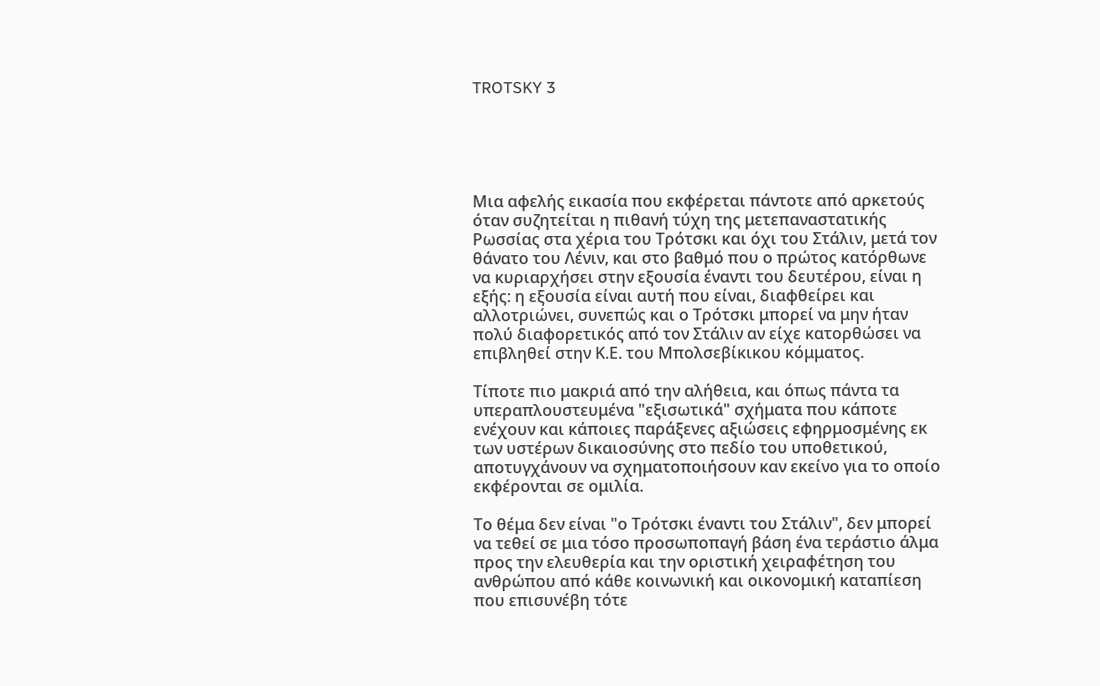TROTSKY 3





Μια αφελής εικασία που εκφέρεται πάντοτε από αρκετούς όταν συζητείται η πιθανή τύχη της μετεπαναστατικής Ρωσσίας στα χέρια του Τρότσκι και όχι του Στάλιν, μετά τον θάνατο του Λένιν, και στο βαθμό που ο πρώτος κατόρθωνε να κυριαρχήσει στην εξουσία έναντι του δευτέρου, είναι η εξής: η εξουσία είναι αυτή που είναι, διαφθείρει και αλλοτριώνει, συνεπώς και ο Τρότσκι μπορεί να μην ήταν πολύ διαφορετικός από τον Στάλιν αν είχε κατορθώσει να επιβληθεί στην Κ.Ε. του Μπολσεβίκικου κόμματος.

Τίποτε πιο μακριά από την αλήθεια, και όπως πάντα τα υπεραπλουστευμένα "εξισωτικά" σχήματα που κάποτε ενέχουν και κάποιες παράξενες αξιώσεις εφηρμοσμένης εκ των υστέρων δικαιοσύνης στο πεδίο του υποθετικού, αποτυγχάνουν να σχηματοποιήσουν καν εκείνο για το οποίο εκφέρονται σε ομιλία.

Το θέμα δεν είναι "ο Τρότσκι έναντι του Στάλιν", δεν μπορεί να τεθεί σε μια τόσο προσωποπαγή βάση ένα τεράστιο άλμα προς την ελευθερία και την οριστική χειραφέτηση του ανθρώπου από κάθε κοινωνική και οικονομική καταπίεση που επισυνέβη τότε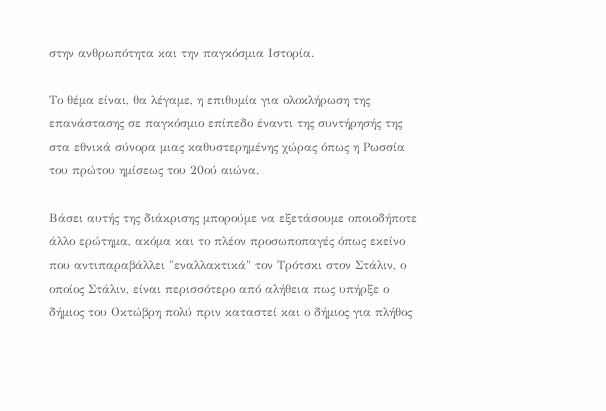στην ανθρωπότητα και την παγκόσμια Ιστορία.

Το θέμα είναι, θα λέγαμε, η επιθυμία για ολοκλήρωση της επανάστασης σε παγκόσμιο επίπεδο έναντι της συντήρησής της στα εθνικά σύνορα μιας καθυστερημένης χώρας όπως η Ρωσσία του πρώτου ημίσεως του 20ού αιώνα.

Βάσει αυτής της διάκρισης μπορούμε να εξετάσουμε οποιοδήποτε άλλο ερώτημα, ακόμα και το πλέον προσωποπαγές όπως εκείνο που αντιπαραβάλλει "εναλλακτικά" τον Τρότσκι στον Στάλιν, ο οποίος Στάλιν, είναι περισσότερο από αλήθεια πως υπήρξε ο δήμιος του Οκτώβρη πολύ πριν καταστεί και ο δήμιος για πλήθος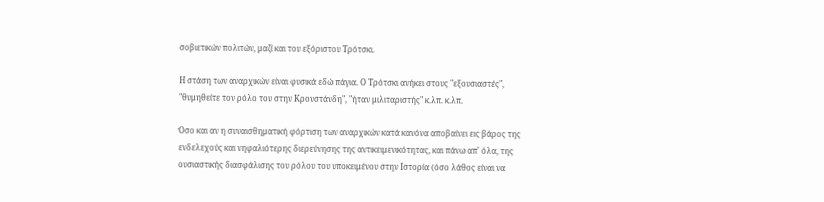σοβιετικών πολιτών, μαζί και του εξόριστου Τρότσκι.

Η στάση των αναρχικών είναι φυσικά εδώ πάγια. Ο Τρότσκι ανήκει στους "εξουσιαστές", "θυμηθείτε τον ρόλο του στην Κρονστάνδη", "ήταν μιλιταριστής" κ.λπ. κ.λπ.

Όσο και αν η συναισθηματική φόρτιση των αναρχικών κατά κανόνα αποβαίνει εις βάρος της ενδελεχούς και νηφαλιότερης διερεύνησης της αντικειμενικότητας, και πάνω απ' όλα, της ουσιαστικής διασφάλισης του ρόλου του υποκειμένου στην Ιστορία (όσο λάθος είναι να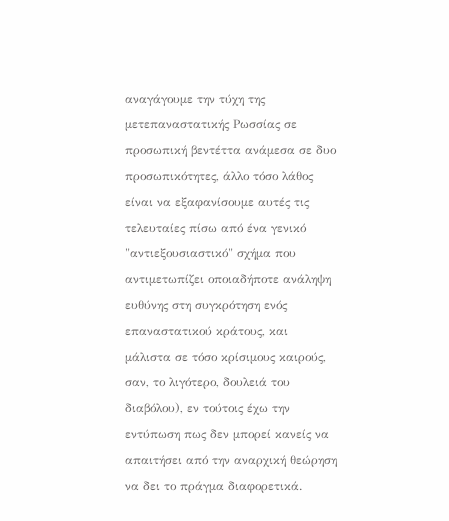αναγάγουμε την τύχη της μετεπαναστατικής Ρωσσίας σε προσωπική βεντέττα ανάμεσα σε δυο προσωπικότητες, άλλο τόσο λάθος είναι να εξαφανίσουμε αυτές τις τελευταίες πίσω από ένα γενικό "αντιεξουσιαστικό" σχήμα που αντιμετωπίζει οποιαδήποτε ανάληψη ευθύνης στη συγκρότηση ενός επαναστατικού κράτους, και μάλιστα σε τόσο κρίσιμους καιρούς, σαν, το λιγότερο, δουλειά του διαβόλου), εν τούτοις έχω την εντύπωση πως δεν μπορεί κανείς να απαιτήσει από την αναρχική θεώρηση να δει το πράγμα διαφορετικά.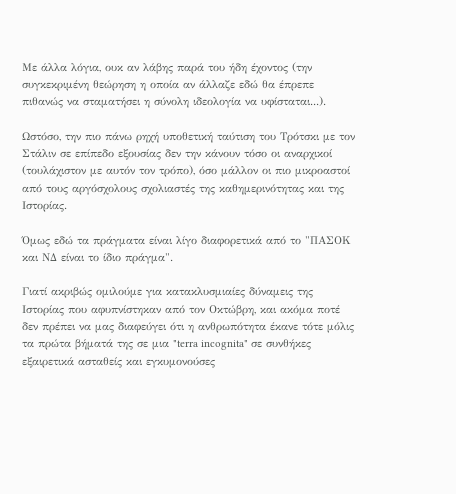Με άλλα λόγια, ουκ αν λάβης παρά του ήδη έχοντος (την συγκεκριμένη θεώρηση η οποία αν άλλαζε εδώ θα έπρεπε πιθανώς να σταματήσει η σύνολη ιδεολογία να υφίσταται...).

Ωστόσο, την πιο πάνω ρηχή υποθετική ταύτιση του Τρότσκι με τον Στάλιν σε επίπεδο εξουσίας δεν την κάνουν τόσο οι αναρχικοί (τουλάχιστον με αυτόν τον τρόπο), όσο μάλλον οι πιο μικροαστοί από τους αργόσχολους σχολιαστές της καθημερινότητας και της Ιστορίας.

Όμως εδώ τα πράγματα είναι λίγο διαφορετικά από το "ΠΑΣΟΚ και ΝΔ είναι το ίδιο πράγμα".

Γιατί ακριβώς ομιλούμε για κατακλυσμιαίες δύναμεις της Ιστορίας που αφυπνίστηκαν από τον Οκτώβρη, και ακόμα ποτέ δεν πρέπει να μας διαφεύγει ότι η ανθρωπότητα έκανε τότε μόλις τα πρώτα βήματά της σε μια "terra incognita" σε συνθήκες εξαιρετικά ασταθείς και εγκυμονούσες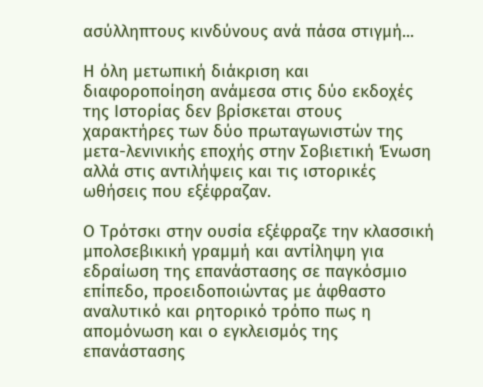ασύλληπτους κινδύνους ανά πάσα στιγμή...

Η όλη μετωπική διάκριση και διαφοροποίηση ανάμεσα στις δύο εκδοχές της Ιστορίας δεν βρίσκεται στους χαρακτήρες των δύο πρωταγωνιστών της μετα-λενινικής εποχής στην Σοβιετική Ένωση αλλά στις αντιλήψεις και τις ιστορικές ωθήσεις που εξέφραζαν.

Ο Τρότσκι στην ουσία εξέφραζε την κλασσική μπολσεβικική γραμμή και αντίληψη για εδραίωση της επανάστασης σε παγκόσμιο επίπεδο, προειδοποιώντας με άφθαστο αναλυτικό και ρητορικό τρόπο πως η απομόνωση και ο εγκλεισμός της επανάστασης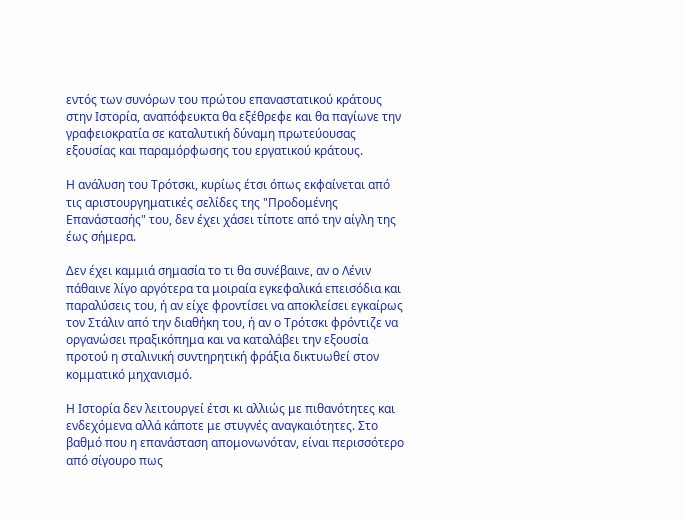εντός των συνόρων του πρώτου επαναστατικού κράτους στην Ιστορία, αναπόφευκτα θα εξέθρεφε και θα παγίωνε την γραφειοκρατία σε καταλυτική δύναμη πρωτεύουσας εξουσίας και παραμόρφωσης του εργατικού κράτους.

Η ανάλυση του Τρότσκι, κυρίως έτσι όπως εκφαίνεται από τις αριστουργηματικές σελίδες της "Προδομένης Επανάστασής" του, δεν έχει χάσει τίποτε από την αίγλη της έως σήμερα.

Δεν έχει καμμιά σημασία το τι θα συνέβαινε, αν ο Λένιν πάθαινε λίγο αργότερα τα μοιραία εγκεφαλικά επεισόδια και παραλύσεις του, ή αν είχε φροντίσει να αποκλείσει εγκαίρως τον Στάλιν από την διαθήκη του, ή αν ο Τρότσκι φρόντιζε να οργανώσει πραξικόπημα και να καταλάβει την εξουσία προτού η σταλινική συντηρητική φράξια δικτυωθεί στον κομματικό μηχανισμό.

Η Ιστορία δεν λειτουργεί έτσι κι αλλιώς με πιθανότητες και ενδεχόμενα αλλά κάποτε με στυγνές αναγκαιότητες. Στο βαθμό που η επανάσταση απομονωνόταν, είναι περισσότερο από σίγουρο πως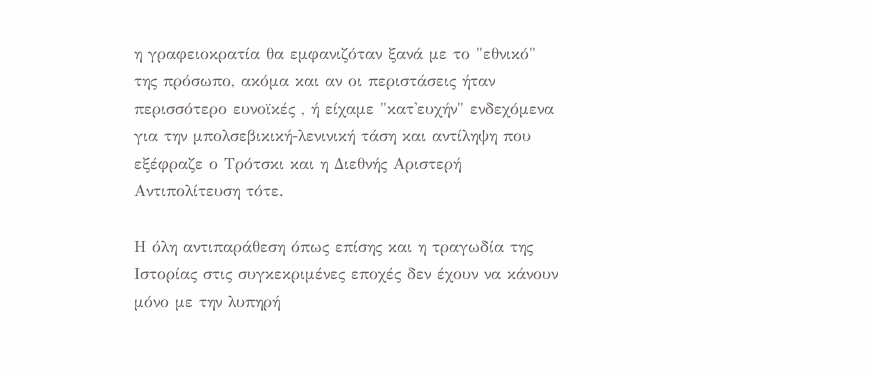η γραφειοκρατία θα εμφανιζόταν ξανά με το "εθνικό" της πρόσωπο, ακόμα και αν οι περιστάσεις ήταν περισσότερο ευνοϊκές , ή είχαμε "κατ'ευχήν" ενδεχόμενα για την μπολσεβικική-λενινική τάση και αντίληψη που εξέφραζε ο Τρότσκι και η Διεθνής Αριστερή Αντιπολίτευση τότε.

Η όλη αντιπαράθεση όπως επίσης και η τραγωδία της Ιστορίας στις συγκεκριμένες εποχές δεν έχουν να κάνουν μόνο με την λυπηρή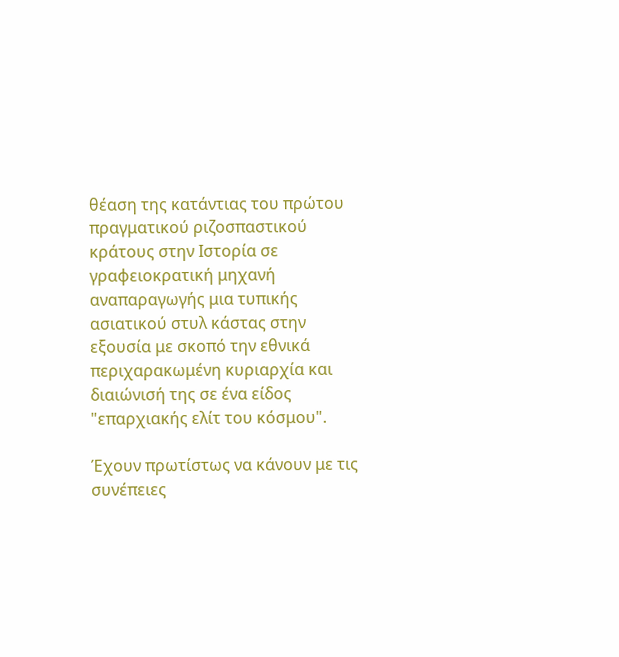θέαση της κατάντιας του πρώτου πραγματικού ριζοσπαστικού κράτους στην Ιστορία σε γραφειοκρατική μηχανή αναπαραγωγής μια τυπικής ασιατικού στυλ κάστας στην εξουσία με σκοπό την εθνικά περιχαρακωμένη κυριαρχία και διαιώνισή της σε ένα είδος "επαρχιακής ελίτ του κόσμου".

Έχουν πρωτίστως να κάνουν με τις συνέπειες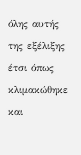όλης αυτής της εξέλιξης έτσι όπως κλιμακώθηκε και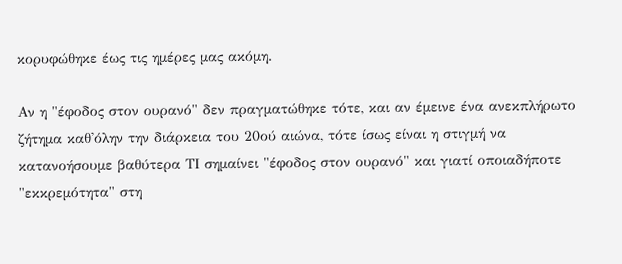κορυφώθηκε έως τις ημέρες μας ακόμη.

Αν η "έφοδος στον ουρανό" δεν πραγματώθηκε τότε, και αν έμεινε ένα ανεκπλήρωτο ζήτημα καθ'όλην την διάρκεια του 20ού αιώνα, τότε ίσως είναι η στιγμή να κατανοήσουμε βαθύτερα ΤΙ σημαίνει "έφοδος στον ουρανό" και γιατί οποιαδήποτε "εκκρεμότητα" στη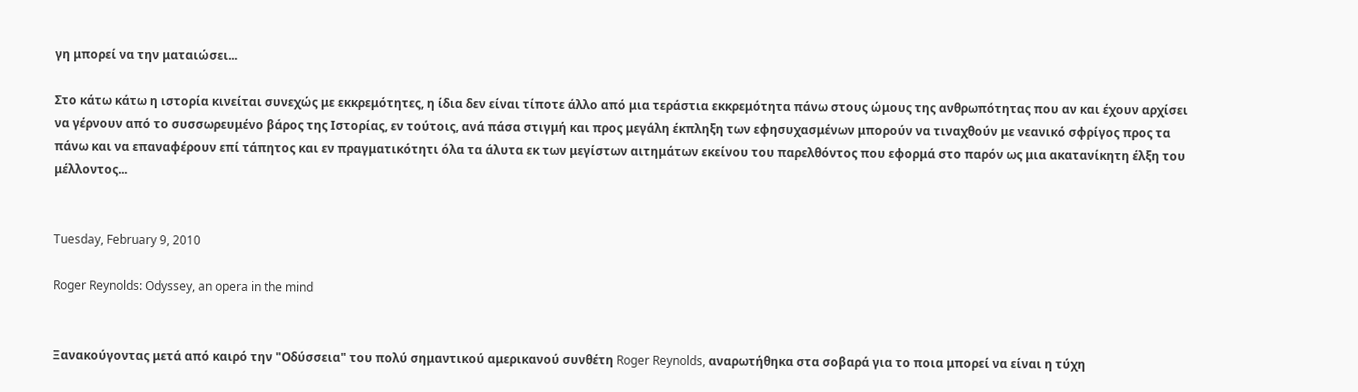γη μπορεί να την ματαιώσει...

Στο κάτω κάτω η ιστορία κινείται συνεχώς με εκκρεμότητες, η ίδια δεν είναι τίποτε άλλο από μια τεράστια εκκρεμότητα πάνω στους ώμους της ανθρωπότητας που αν και έχουν αρχίσει να γέρνουν από το συσσωρευμένο βάρος της Ιστορίας, εν τούτοις, ανά πάσα στιγμή και προς μεγάλη έκπληξη των εφησυχασμένων μπορούν να τιναχθούν με νεανικό σφρίγος προς τα πάνω και να επαναφέρουν επί τάπητος και εν πραγματικότητι όλα τα άλυτα εκ των μεγίστων αιτημάτων εκείνου του παρελθόντος που εφορμά στο παρόν ως μια ακατανίκητη έλξη του μέλλοντος...


Tuesday, February 9, 2010

Roger Reynolds: Odyssey, an opera in the mind


Ξανακούγοντας μετά από καιρό την "Οδύσσεια" του πολύ σημαντικού αμερικανού συνθέτη Roger Reynolds, αναρωτήθηκα στα σοβαρά για το ποια μπορεί να είναι η τύχη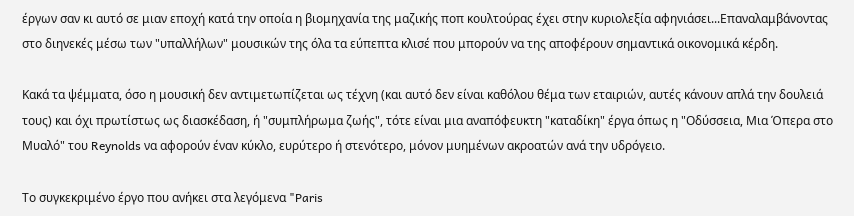έργων σαν κι αυτό σε μιαν εποχή κατά την οποία η βιομηχανία της μαζικής ποπ κουλτούρας έχει στην κυριολεξία αφηνιάσει...Επαναλαμβάνοντας στο διηνεκές μέσω των "υπαλλήλων" μουσικών της όλα τα εύπεπτα κλισέ που μπορούν να της αποφέρουν σημαντικά οικονομικά κέρδη.

Κακά τα ψέμματα, όσο η μουσική δεν αντιμετωπίζεται ως τέχνη (και αυτό δεν είναι καθόλου θέμα των εταιριών, αυτές κάνουν απλά την δουλειά τους) και όχι πρωτίστως ως διασκέδαση, ή "συμπλήρωμα ζωής", τότε είναι μια αναπόφευκτη "καταδίκη" έργα όπως η "Οδύσσεια, Μια Όπερα στο Μυαλό" του Reynolds να αφορούν έναν κύκλο, ευρύτερο ή στενότερο, μόνον μυημένων ακροατών ανά την υδρόγειο.

Το συγκεκριμένο έργο που ανήκει στα λεγόμενα "Paris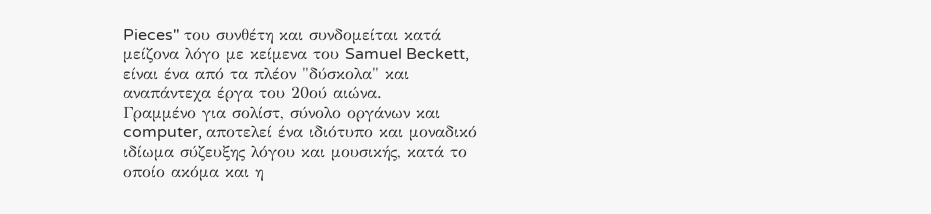Pieces" του συνθέτη και συνδομείται κατά μείζονα λόγο με κείμενα του Samuel Beckett, είναι ένα από τα πλέον "δύσκολα" και αναπάντεχα έργα του 20ού αιώνα.
Γραμμένο για σολίστ, σύνολο οργάνων και computer, αποτελεί ένα ιδιότυπο και μοναδικό ιδίωμα σύζευξης λόγου και μουσικής, κατά το οποίο ακόμα και η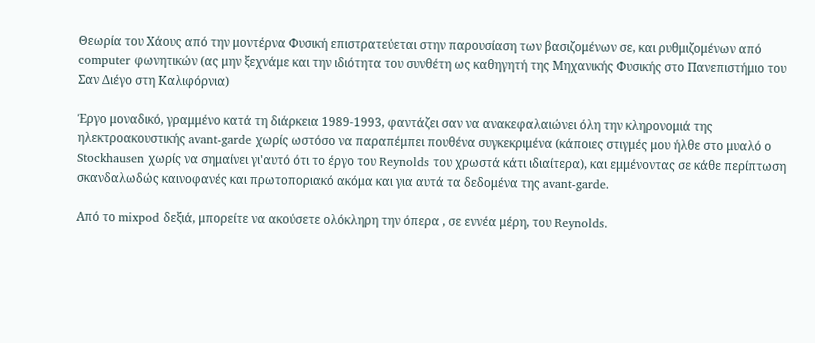Θεωρία του Χάους από την μοντέρνα Φυσική επιστρατεύεται στην παρουσίαση των βασιζομένων σε, και ρυθμιζομένων από computer φωνητικών (ας μην ξεχνάμε και την ιδιότητα του συνθέτη ως καθηγητή της Μηχανικής Φυσικής στο Πανεπιστήμιο του Σαν Διέγο στη Καλιφόρνια)

Έργο μοναδικό, γραμμένο κατά τη διάρκεια 1989-1993, φαντάζει σαν να ανακεφαλαιώνει όλη την κληρονομιά της ηλεκτροακουστικής avant-garde χωρίς ωστόσο να παραπέμπει πουθένα συγκεκριμένα (κάποιες στιγμές μου ήλθε στο μυαλό ο Stockhausen χωρίς να σημαίνει γι'αυτό ότι το έργο του Reynolds του χρωστά κάτι ιδιαίτερα), και εμμένοντας σε κάθε περίπτωση σκανδαλωδώς καινοφανές και πρωτοποριακό ακόμα και για αυτά τα δεδομένα της avant-garde.

Από το mixpod δεξιά, μπορείτε να ακούσετε ολόκληρη την όπερα , σε εννέα μέρη, του Reynolds.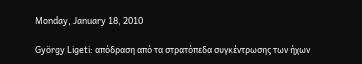Monday, January 18, 2010

György Ligeti: απόδραση από τα στρατόπεδα συγκέντρωσης των ήχων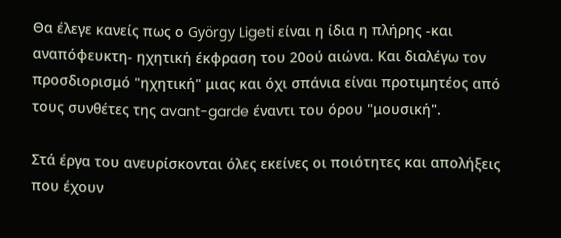Θα έλεγε κανείς πως ο György Ligeti είναι η ίδια η πλήρης -και αναπόφευκτη- ηχητική έκφραση του 20ού αιώνα. Και διαλέγω τον προσδιορισμό "ηχητική" μιας και όχι σπάνια είναι προτιμητέος από τους συνθέτες της avant-garde έναντι του όρου "μουσική".

Στά έργα του ανευρίσκονται όλες εκείνες οι ποιότητες και απολήξεις που έχουν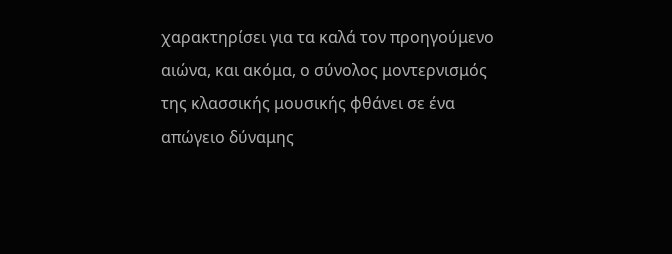χαρακτηρίσει για τα καλά τον προηγούμενο αιώνα, και ακόμα, ο σύνολος μοντερνισμός της κλασσικής μουσικής φθάνει σε ένα απώγειο δύναμης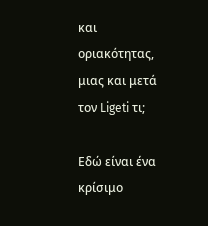και οριακότητας, μιας και μετά τον Ligeti τι;

Εδώ είναι ένα κρίσιμο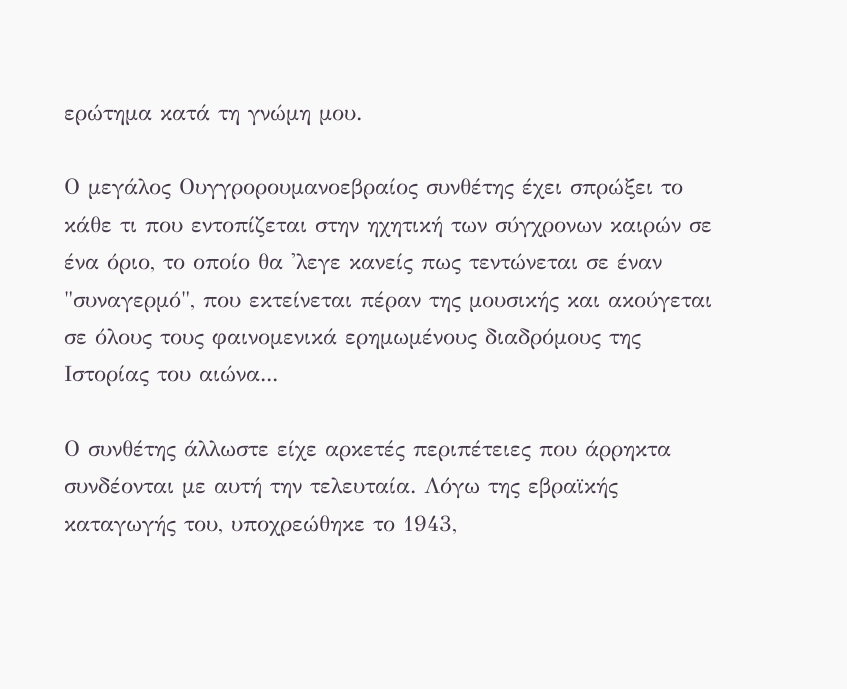ερώτημα κατά τη γνώμη μου.

Ο μεγάλος Ουγγρορουμανοεβραίος συνθέτης έχει σπρώξει το κάθε τι που εντοπίζεται στην ηχητική των σύγχρονων καιρών σε ένα όριο, το οποίο θα 'λεγε κανείς πως τεντώνεται σε έναν "συναγερμό", που εκτείνεται πέραν της μουσικής και ακούγεται σε όλους τους φαινομενικά ερημωμένους διαδρόμους της Ιστορίας του αιώνα...

Ο συνθέτης άλλωστε είχε αρκετές περιπέτειες που άρρηκτα συνδέονται με αυτή την τελευταία. Λόγω της εβραϊκής καταγωγής του, υποχρεώθηκε το 1943,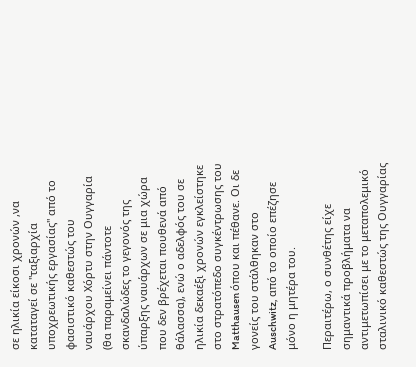σε ηλικία είκοσι χρονών ,να καταταγεί σε "ταξιαρχία υποχρεωτικής εργασίας" από το φασιστικό καθεστώς του ναυάρχου Χόρτυ στην Ουγγαρία (θα παραμείνει πάντοτε σκανδαλώδες το γεγονός της ύπαρξης ναυάρχων σε μια χώρα που δεν βρέχεται πουθενά από θάλασσα), ενώ ο αδελφός του σε ηλικία δεκαέξι χρονών εγκλείστηκε στο στρατόπεδο συγκέντρωσης του Matthausen όπου και πέθανε. Οι δε γονείς του στάλθηκαν στο Auschwitz, από το οποίο επέζησε μόνο η μητέρα του.

Περαιτέρω, ο συνθέτης είχε σημαντικά προβλήματα να αντιμετωπίσει με το μεταπολεμικό σταλινικό καθεστώς της Ουγγαρίας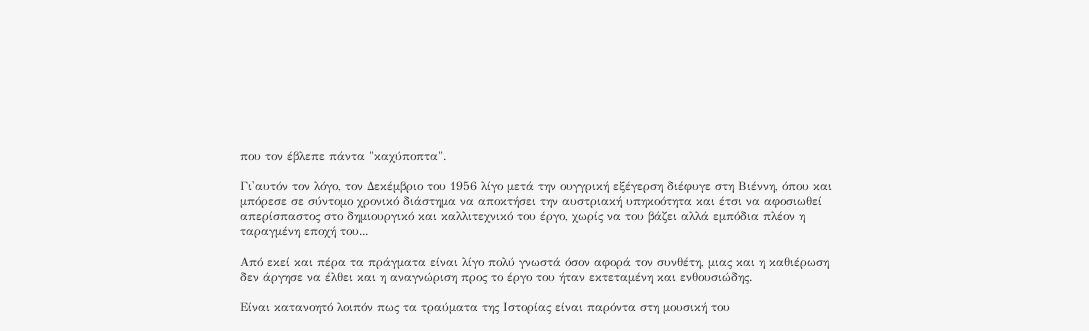που τον έβλεπε πάντα "καχύποπτα".

Γι'αυτόν τον λόγο, τον Δεκέμβριο του 1956 λίγο μετά την ουγγρική εξέγερση διέφυγε στη Βιέννη, όπου και μπόρεσε σε σύντομο χρονικό διάστημα να αποκτήσει την αυστριακή υπηκοότητα και έτσι να αφοσιωθεί απερίσπαστος στο δημιουργικό και καλλιτεχνικό του έργο, χωρίς να του βάζει αλλά εμπόδια πλέον η ταραγμένη εποχή του...

Από εκεί και πέρα τα πράγματα είναι λίγο πολύ γνωστά όσον αφορά τον συνθέτη, μιας και η καθιέρωση δεν άργησε να έλθει και η αναγνώριση προς το έργο του ήταν εκτεταμένη και ενθουσιώδης.

Είναι κατανοητό λοιπόν πως τα τραύματα της Ιστορίας είναι παρόντα στη μουσική του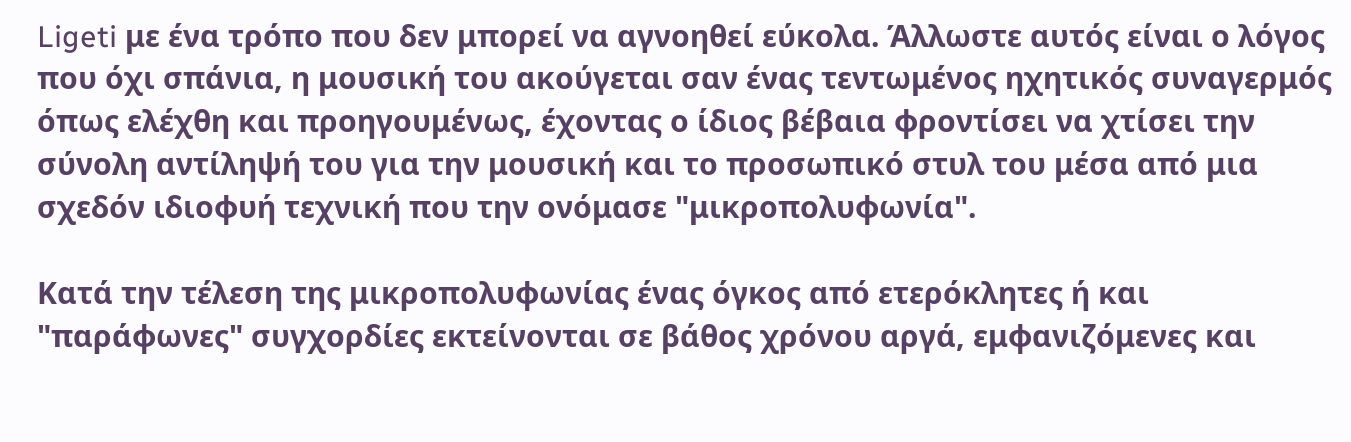Ligeti με ένα τρόπο που δεν μπορεί να αγνοηθεί εύκολα. Άλλωστε αυτός είναι ο λόγος που όχι σπάνια, η μουσική του ακούγεται σαν ένας τεντωμένος ηχητικός συναγερμός όπως ελέχθη και προηγουμένως, έχοντας ο ίδιος βέβαια φροντίσει να χτίσει την σύνολη αντίληψή του για την μουσική και το προσωπικό στυλ του μέσα από μια σχεδόν ιδιοφυή τεχνική που την ονόμασε "μικροπολυφωνία".

Κατά την τέλεση της μικροπολυφωνίας ένας όγκος από ετερόκλητες ή και "παράφωνες" συγχορδίες εκτείνονται σε βάθος χρόνου αργά, εμφανιζόμενες και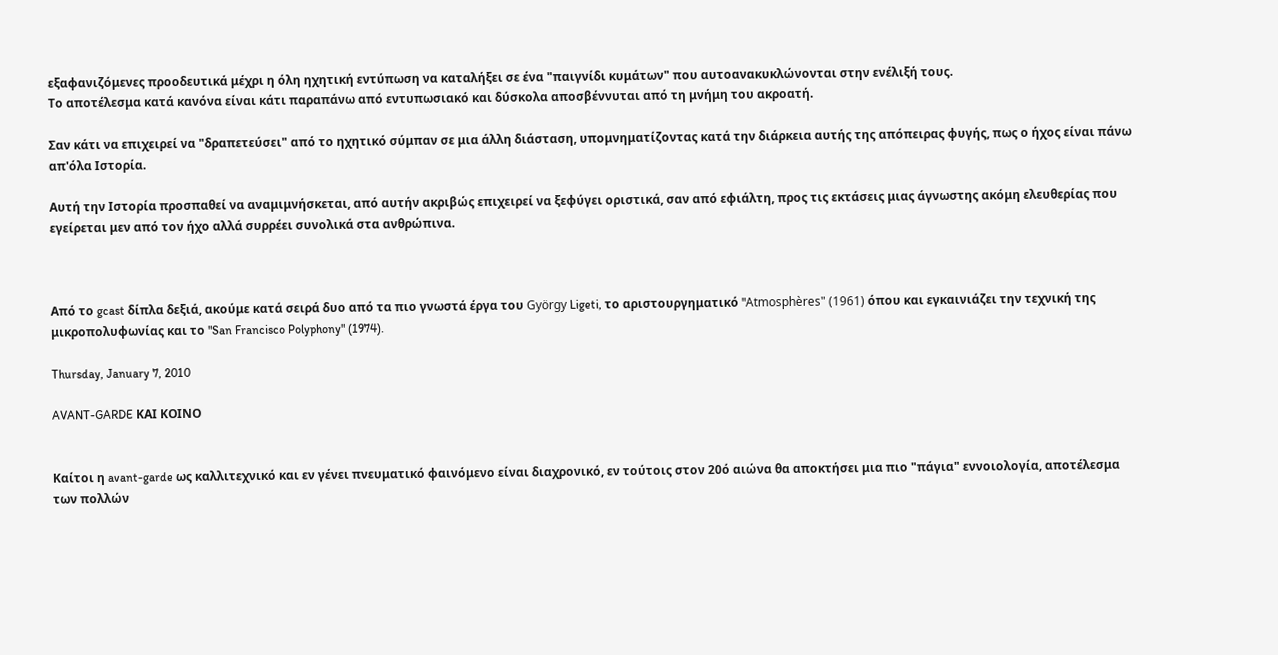εξαφανιζόμενες προοδευτικά μέχρι η όλη ηχητική εντύπωση να καταλήξει σε ένα "παιγνίδι κυμάτων" που αυτοανακυκλώνονται στην ενέλιξή τους.
Το αποτέλεσμα κατά κανόνα είναι κάτι παραπάνω από εντυπωσιακό και δύσκολα αποσβέννυται από τη μνήμη του ακροατή.

Σαν κάτι να επιχειρεί να "δραπετεύσει" από το ηχητικό σύμπαν σε μια άλλη διάσταση, υπομνηματίζοντας κατά την διάρκεια αυτής της απόπειρας φυγής, πως ο ήχος είναι πάνω απ'όλα Ιστορία.

Αυτή την Ιστορία προσπαθεί να αναμιμνήσκεται, από αυτήν ακριβώς επιχειρεί να ξεφύγει οριστικά, σαν από εφιάλτη, προς τις εκτάσεις μιας άγνωστης ακόμη ελευθερίας που εγείρεται μεν από τον ήχο αλλά συρρέει συνολικά στα ανθρώπινα.



Από το gcast δίπλα δεξιά, ακούμε κατά σειρά δυο από τα πιο γνωστά έργα του György Ligeti, το αριστουργηματικό "Atmosphères" (1961) όπου και εγκαινιάζει την τεχνική της μικροπολυφωνίας και το "San Francisco Polyphony" (1974).

Thursday, January 7, 2010

AVANT-GARDE ΚΑΙ ΚΟΙΝΟ


Καίτοι η avant-garde ως καλλιτεχνικό και εν γένει πνευματικό φαινόμενο είναι διαχρονικό, εν τούτοις στον 20ό αιώνα θα αποκτήσει μια πιο "πάγια" εννοιολογία, αποτέλεσμα των πολλών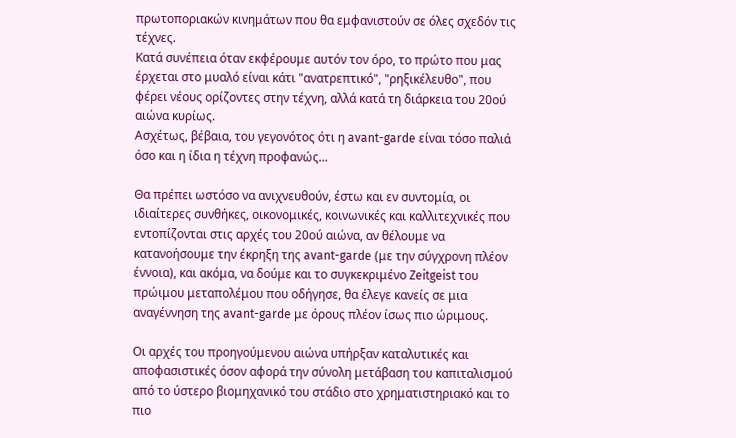πρωτοποριακών κινημάτων που θα εμφανιστούν σε όλες σχεδόν τις τέχνες.
Κατά συνέπεια όταν εκφέρουμε αυτόν τον όρο, το πρώτο που μας έρχεται στο μυαλό είναι κάτι "ανατρεπτικό", "ρηξικέλευθο", που φέρει νέους ορίζοντες στην τέχνη, αλλά κατά τη διάρκεια του 20ού αιώνα κυρίως.
Ασχέτως, βέβαια, του γεγονότος ότι η avant-garde είναι τόσο παλιά όσο και η ίδια η τέχνη προφανώς...

Θα πρέπει ωστόσο να ανιχνευθούν, έστω και εν συντομία, οι ιδιαίτερες συνθήκες, οικονομικές, κοινωνικές και καλλιτεχνικές που εντοπίζονται στις αρχές του 20ού αιώνα, αν θέλουμε να κατανοήσουμε την έκρηξη της avant-garde (με την σύγχρονη πλέον έννοια), και ακόμα, να δούμε και το συγκεκριμένο Zeitgeist του πρώιμου μεταπολέμου που οδήγησε, θα έλεγε κανείς σε μια αναγέννηση της avant-garde με όρους πλέον ίσως πιο ώριμους.

Οι αρχές του προηγούμενου αιώνα υπήρξαν καταλυτικές και αποφασιστικές όσον αφορά την σύνολη μετάβαση του καπιταλισμού από το ύστερο βιομηχανικό του στάδιο στο χρηματιστηριακό και το πιο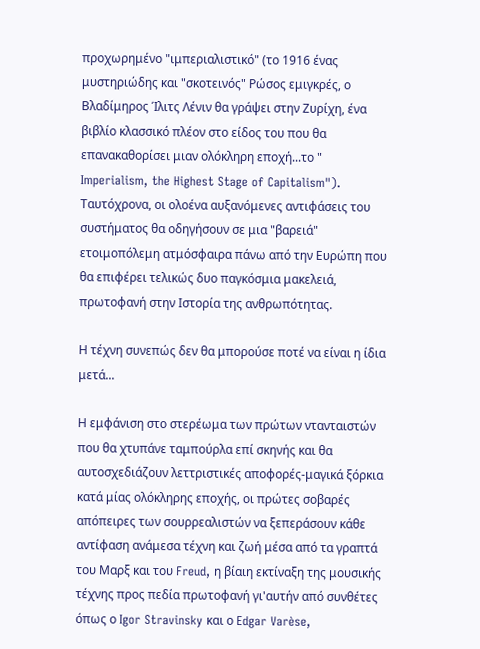προχωρημένο "ιμπεριαλιστικό" (το 1916 ένας μυστηριώδης και "σκοτεινός" Ρώσος εμιγκρές, ο Βλαδίμηρος Ίλιτς Λένιν θα γράψει στην Ζυρίχη, ένα βιβλίο κλασσικό πλέον στο είδος του που θα επανακαθορίσει μιαν ολόκληρη εποχή...το " Imperialism, the Highest Stage of Capitalism").
Ταυτόχρονα, οι ολοένα αυξανόμενες αντιφάσεις του συστήματος θα οδηγήσουν σε μια "βαρειά" ετοιμοπόλεμη ατμόσφαιρα πάνω από την Ευρώπη που θα επιφέρει τελικώς δυο παγκόσμια μακελειά, πρωτοφανή στην Ιστορία της ανθρωπότητας.

Η τέχνη συνεπώς δεν θα μπορούσε ποτέ να είναι η ίδια μετά...

Η εμφάνιση στο στερέωμα των πρώτων ντανταιστών που θα χτυπάνε ταμπούρλα επί σκηνής και θα αυτοσχεδιάζουν λεττριστικές αποφορές-μαγικά ξόρκια κατά μίας ολόκληρης εποχής, οι πρώτες σοβαρές απόπειρες των σουρρεαλιστών να ξεπεράσουν κάθε αντίφαση ανάμεσα τέχνη και ζωή μέσα από τα γραπτά του Μαρξ και του Freud, η βίαιη εκτίναξη της μουσικής τέχνης προς πεδία πρωτοφανή γι'αυτήν από συνθέτες όπως ο Igor Stravinsky και ο Edgar Varèse,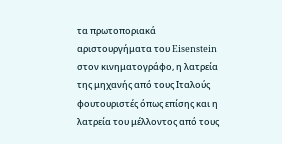τα πρωτοποριακά αριστουργήματα του Eisenstein στον κινηματογράφο, η λατρεία της μηχανής από τους Ιταλούς φουτουριστές όπως επίσης και η λατρεία του μέλλοντος από τους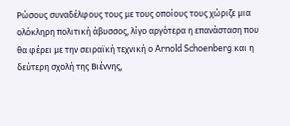Ρώσους συναδέλφους τους με τους οποίους τους χώριζε μια ολόκληρη πολιτική άβυσσος, λίγο αργότερα η επανάσταση που θα φέρει με την σειραϊκή τεχνική ο Arnold Schoenberg και η δεύτερη σχολή της Βιέννης,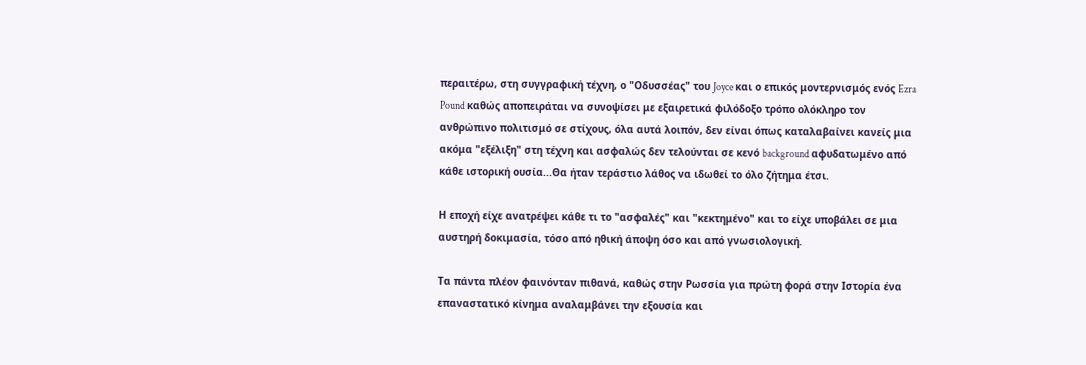περαιτέρω, στη συγγραφική τέχνη, ο "Οδυσσέας" του Joyce και ο επικός μοντερνισμός ενός Ezra Pound καθώς αποπειράται να συνοψίσει με εξαιρετικά φιλόδοξο τρόπο ολόκληρο τον ανθρώπινο πολιτισμό σε στίχους, όλα αυτά λοιπόν, δεν είναι όπως καταλαβαίνει κανείς μια ακόμα "εξέλιξη" στη τέχνη και ασφαλώς δεν τελούνται σε κενό background αφυδατωμένο από κάθε ιστορική ουσία...Θα ήταν τεράστιο λάθος να ιδωθεί το όλο ζήτημα έτσι.

Η εποχή είχε ανατρέψει κάθε τι το "ασφαλές" και "κεκτημένο" και το είχε υποβάλει σε μια αυστηρή δοκιμασία, τόσο από ηθική άποψη όσο και από γνωσιολογική.

Τα πάντα πλέον φαινόνταν πιθανά, καθώς στην Ρωσσία για πρώτη φορά στην Ιστορία ένα επαναστατικό κίνημα αναλαμβάνει την εξουσία και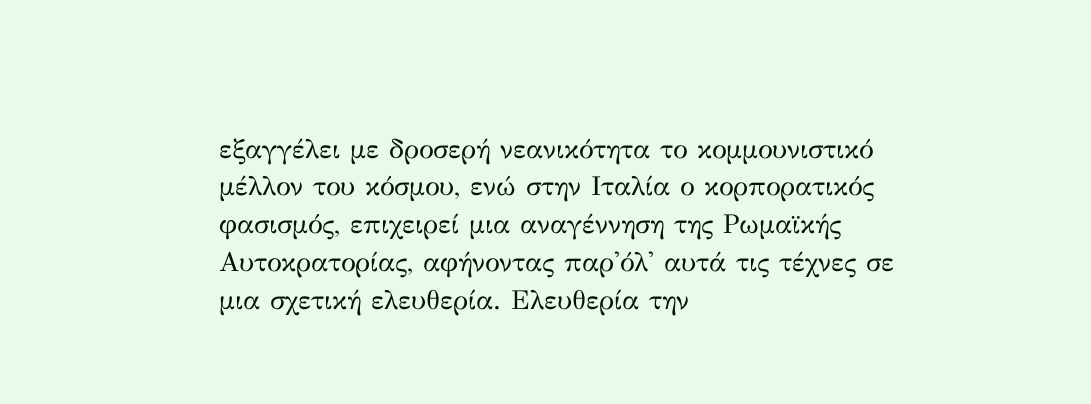εξαγγέλει με δροσερή νεανικότητα το κομμουνιστικό μέλλον του κόσμου, ενώ στην Ιταλία ο κορπορατικός φασισμός, επιχειρεί μια αναγέννηση της Ρωμαϊκής Αυτοκρατορίας, αφήνοντας παρ'όλ' αυτά τις τέχνες σε μια σχετική ελευθερία. Ελευθερία την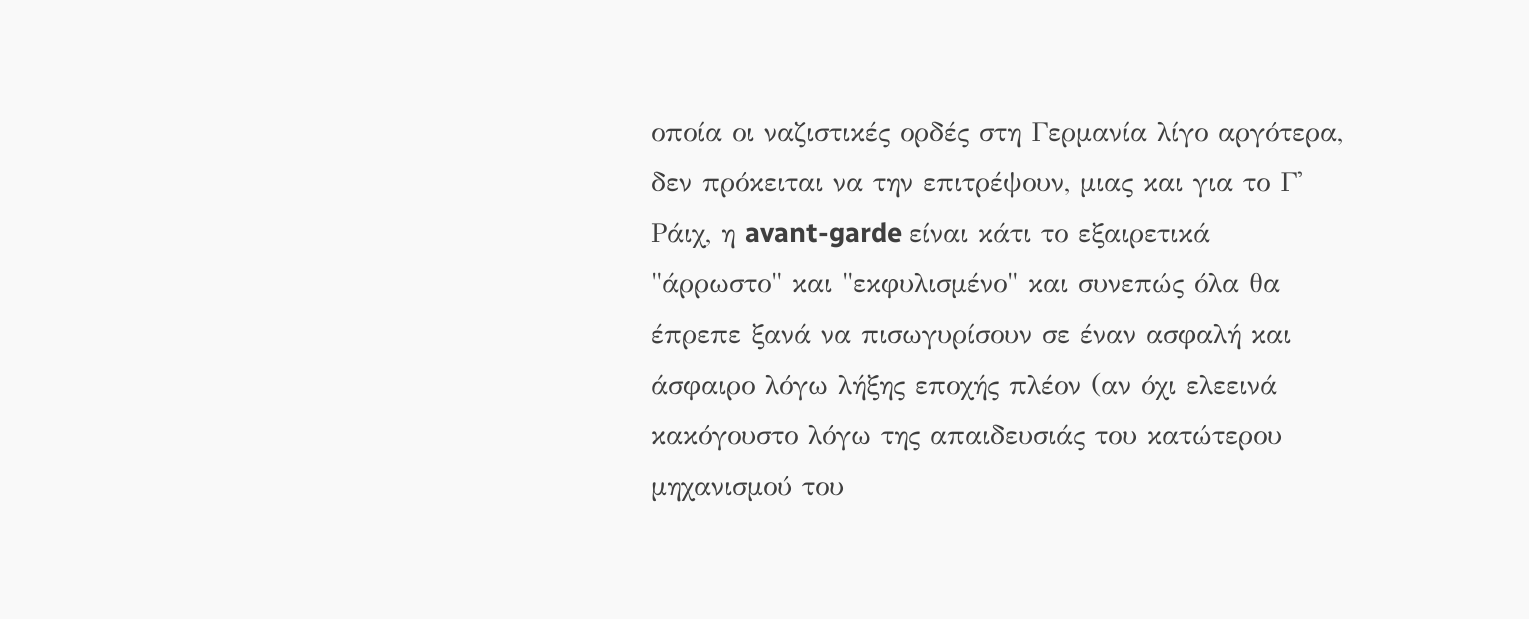οποία οι ναζιστικές ορδές στη Γερμανία λίγο αργότερα, δεν πρόκειται να την επιτρέψουν, μιας και για το Γ' Ράιχ, η avant-garde είναι κάτι το εξαιρετικά "άρρωστο" και "εκφυλισμένο" και συνεπώς όλα θα έπρεπε ξανά να πισωγυρίσουν σε έναν ασφαλή και άσφαιρο λόγω λήξης εποχής πλέον (αν όχι ελεεινά κακόγουστο λόγω της απαιδευσιάς του κατώτερου μηχανισμού του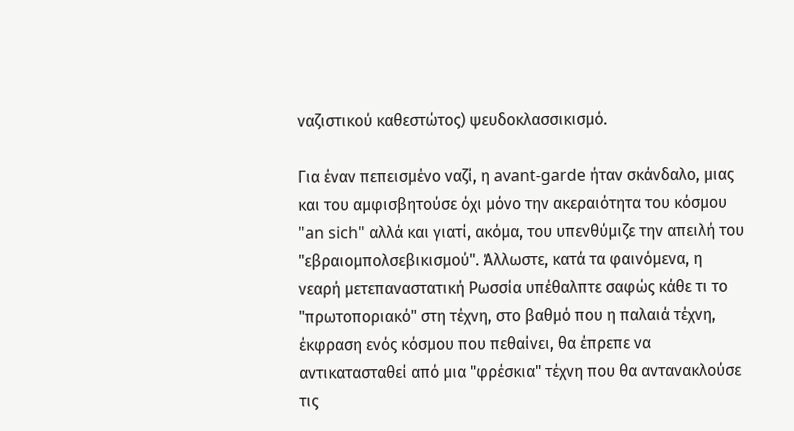ναζιστικού καθεστώτος) ψευδοκλασσικισμό.

Για έναν πεπεισμένο ναζί, η avant-garde ήταν σκάνδαλο, μιας και του αμφισβητούσε όχι μόνο την ακεραιότητα του κόσμου "an sich" αλλά και γιατί, ακόμα, του υπενθύμιζε την απειλή του "εβραιομπολσεβικισμού". Άλλωστε, κατά τα φαινόμενα, η νεαρή μετεπαναστατική Ρωσσία υπέθαλπτε σαφώς κάθε τι το "πρωτοποριακό" στη τέχνη, στο βαθμό που η παλαιά τέχνη, έκφραση ενός κόσμου που πεθαίνει, θα έπρεπε να αντικατασταθεί από μια "φρέσκια" τέχνη που θα αντανακλούσε τις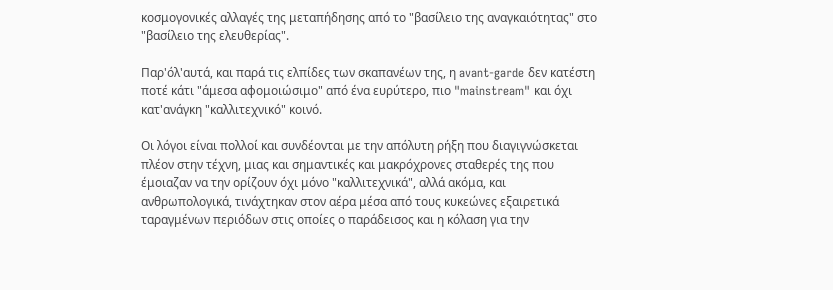κοσμογονικές αλλαγές της μεταπήδησης από το "βασίλειο της αναγκαιότητας" στο "βασίλειο της ελευθερίας".

Παρ'όλ'αυτά, και παρά τις ελπίδες των σκαπανέων της, η avant-garde δεν κατέστη ποτέ κάτι "άμεσα αφομοιώσιμο" από ένα ευρύτερο, πιο "mainstream" και όχι κατ'ανάγκη "καλλιτεχνικό" κοινό.

Οι λόγοι είναι πολλοί και συνδέονται με την απόλυτη ρήξη που διαγιγνώσκεται πλέον στην τέχνη, μιας και σημαντικές και μακρόχρονες σταθερές της που έμοιαζαν να την ορίζουν όχι μόνο "καλλιτεχνικά", αλλά ακόμα, και ανθρωπολογικά, τινάχτηκαν στον αέρα μέσα από τους κυκεώνες εξαιρετικά ταραγμένων περιόδων στις οποίες ο παράδεισος και η κόλαση για την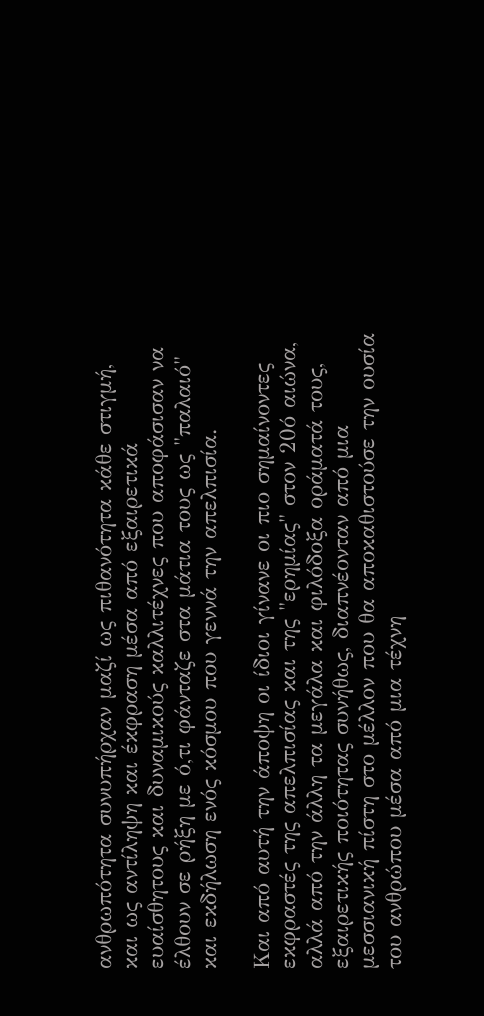ανθρωπότητα συνυπήρχαν μαζί ως πιθανότητα κάθε στιγμή, και ως αντίληψη και έκφραση μέσα από εξαιρετικά ευαίσθητους και δυναμικούς καλλιτέχνες που αποφάσισαν να έλθουν σε ρήξη με ό,τι φάνταζε στα μάτια τους ως "παλαιό" και εκδήλωση ενός κόσμου που γεννά την απελπισία.

Και από αυτή την άποψη οι ίδιοι γίνανε οι πιο σημαίνοντες εκφραστές της απελπισίας και της "ερημίας" στον 20ό αιώνα, αλλά από την άλλη τα μεγάλα και φιλόδοξα οράματά τους, εξαιρετικής ποιότητας συνήθως, διαπνέονταν από μια μεσσιανική πίστη στο μέλλον που θα αποκαθιστούσε την ουσία του ανθρώπου μέσα από μια τέχνη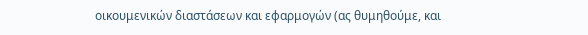οικουμενικών διαστάσεων και εφαρμογών (ας θυμηθούμε, και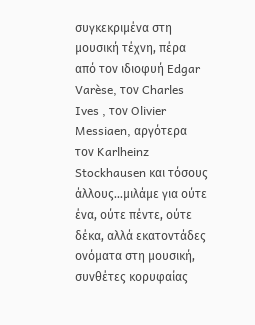συγκεκριμένα στη μουσική τέχνη, πέρα από τον ιδιοφυή Edgar Varèse, τον Charles Ives , τον Olivier Messiaen, αργότερα τον Karlheinz Stockhausen και τόσους άλλους...μιλάμε για ούτε ένα, ούτε πέντε, ούτε δέκα, αλλά εκατοντάδες ονόματα στη μουσική, συνθέτες κορυφαίας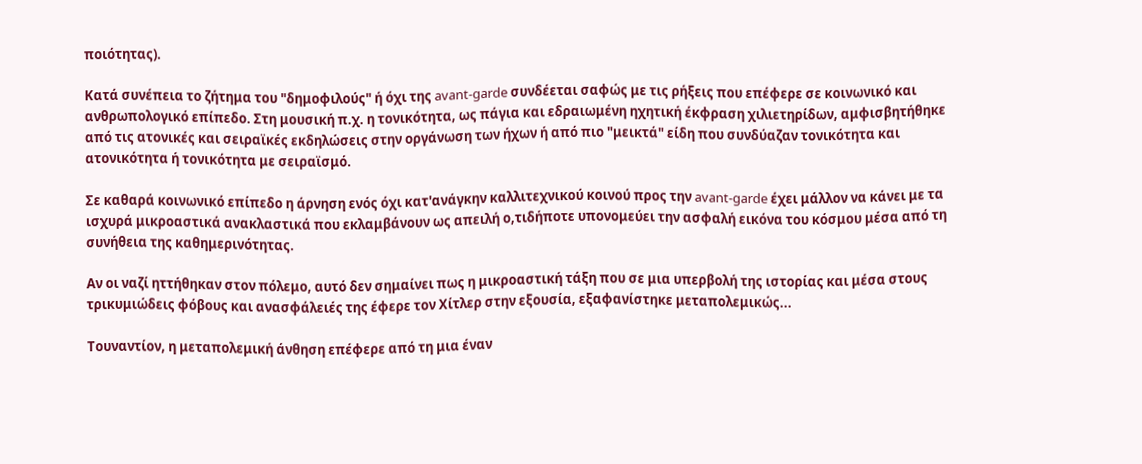ποιότητας).

Κατά συνέπεια το ζήτημα του "δημοφιλούς" ή όχι της avant-garde συνδέεται σαφώς με τις ρήξεις που επέφερε σε κοινωνικό και ανθρωπολογικό επίπεδο. Στη μουσική π.χ. η τονικότητα, ως πάγια και εδραιωμένη ηχητική έκφραση χιλιετηρίδων, αμφισβητήθηκε από τις ατονικές και σειραϊκές εκδηλώσεις στην οργάνωση των ήχων ή από πιο "μεικτά" είδη που συνδύαζαν τονικότητα και ατονικότητα ή τονικότητα με σειραϊσμό.

Σε καθαρά κοινωνικό επίπεδο η άρνηση ενός όχι κατ'ανάγκην καλλιτεχνικού κοινού προς την avant-garde έχει μάλλον να κάνει με τα ισχυρά μικροαστικά ανακλαστικά που εκλαμβάνουν ως απειλή ο,τιδήποτε υπονομεύει την ασφαλή εικόνα του κόσμου μέσα από τη συνήθεια της καθημερινότητας.

Αν οι ναζί ηττήθηκαν στον πόλεμο, αυτό δεν σημαίνει πως η μικροαστική τάξη που σε μια υπερβολή της ιστορίας και μέσα στους τρικυμιώδεις φόβους και ανασφάλειές της έφερε τον Χίτλερ στην εξουσία, εξαφανίστηκε μεταπολεμικώς...

Τουναντίον, η μεταπολεμική άνθηση επέφερε από τη μια έναν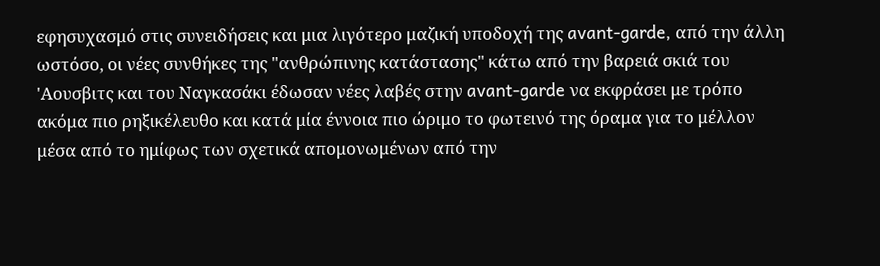εφησυχασμό στις συνειδήσεις και μια λιγότερο μαζική υποδοχή της avant-garde, από την άλλη ωστόσο, οι νέες συνθήκες της "ανθρώπινης κατάστασης" κάτω από την βαρειά σκιά του 'Αουσβιτς και του Ναγκασάκι έδωσαν νέες λαβές στην avant-garde να εκφράσει με τρόπο ακόμα πιο ρηξικέλευθο και κατά μία έννοια πιο ώριμο το φωτεινό της όραμα για το μέλλον μέσα από το ημίφως των σχετικά απομονωμένων από την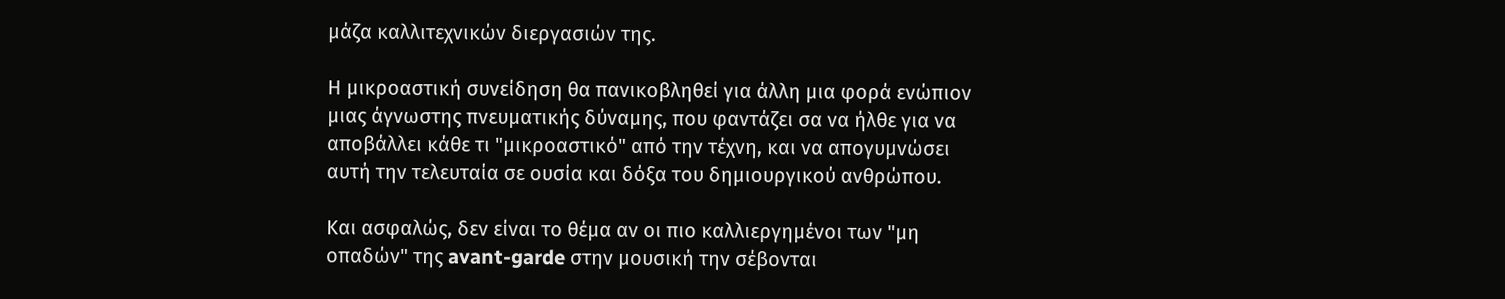μάζα καλλιτεχνικών διεργασιών της.

Η μικροαστική συνείδηση θα πανικοβληθεί για άλλη μια φορά ενώπιον μιας άγνωστης πνευματικής δύναμης, που φαντάζει σα να ήλθε για να αποβάλλει κάθε τι "μικροαστικό" από την τέχνη, και να απογυμνώσει αυτή την τελευταία σε ουσία και δόξα του δημιουργικού ανθρώπου.

Και ασφαλώς, δεν είναι το θέμα αν οι πιο καλλιεργημένοι των "μη οπαδών" της avant-garde στην μουσική την σέβονται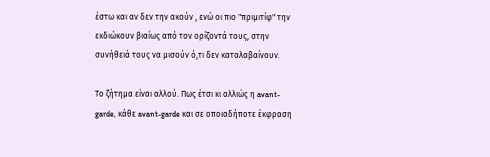έστω και αν δεν την ακούν , ενώ οι πιο "πριμιτίφ" την εκδιώκουν βιαίως από τον ορίζοντά τους, στην συνήθειά τους να μισούν ό,τι δεν καταλαβαίνουν.

Το ζήτημα είναι αλλού. Πως έτσι κι αλλιώς η avant-garde, κάθε avant-garde και σε οποιαδήποτε έκφραση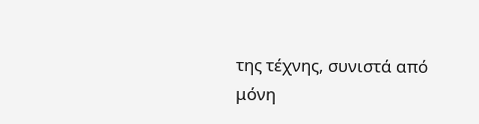της τέχνης, συνιστά από μόνη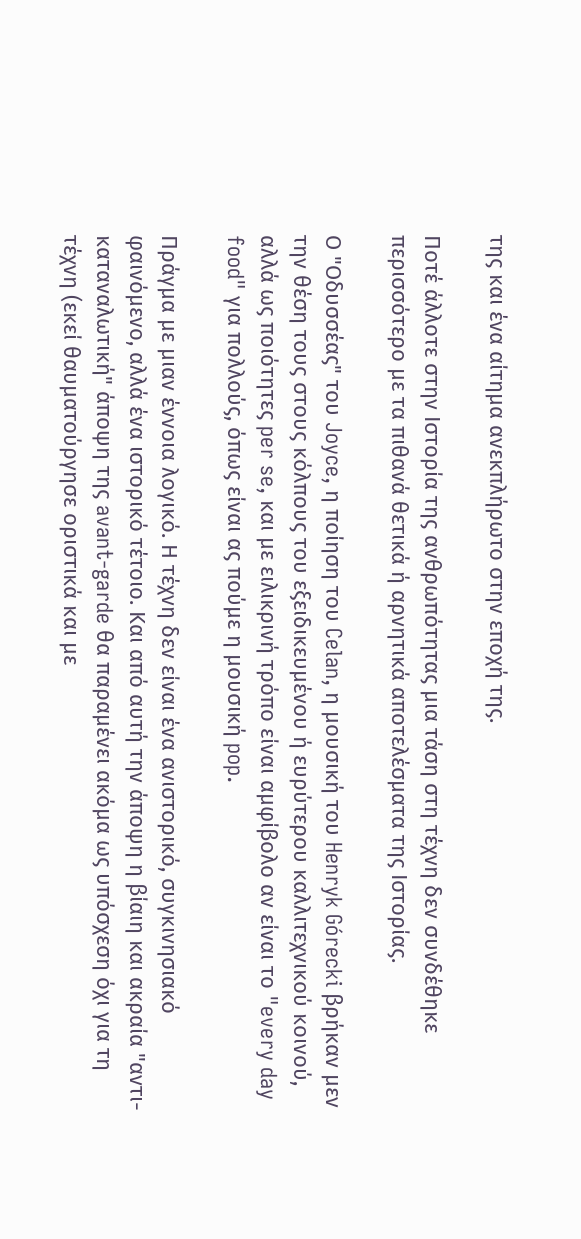της και ένα αίτημα ανεκπλήρωτο στην εποχή της.

Ποτέ άλλοτε στην Ιστορία της ανθρωπότητας μια τάση στη τέχνη δεν συνδέθηκε περισσότερο με τα πιθανά θετικά ή αρνητικά αποτελέσματα της Ιστορίας.

Ο "Οδυσσέας" του Joyce, η ποίηση του Celan, η μουσική του Henryk Górecki βρήκαν μεν την θέση τους στους κόλπους του εξειδικευμένου ή ευρύτερου καλλιτεχνικού κοινού, αλλά ως ποιότητες per se, και με ειλικρινή τρόπο είναι αμφίβολο αν είναι το "every day food" για πολλούς, όπως είναι ας πούμε η μουσική pop.

Πράγμα με μιαν έννοια λογικό. Η τέχνη δεν είναι ένα ανιστορικό, συγκινησιακό φαινόμενο, αλλά ένα ιστορικό τέτοιο. Και από αυτή την άποψη η βίαιη και ακραία "αντι-καταναλωτική" άποψη της avant-garde θα παραμένει ακόμα ως υπόσχεση όχι για τη τέχνη (εκεί θαυματούργησε οριστικά και με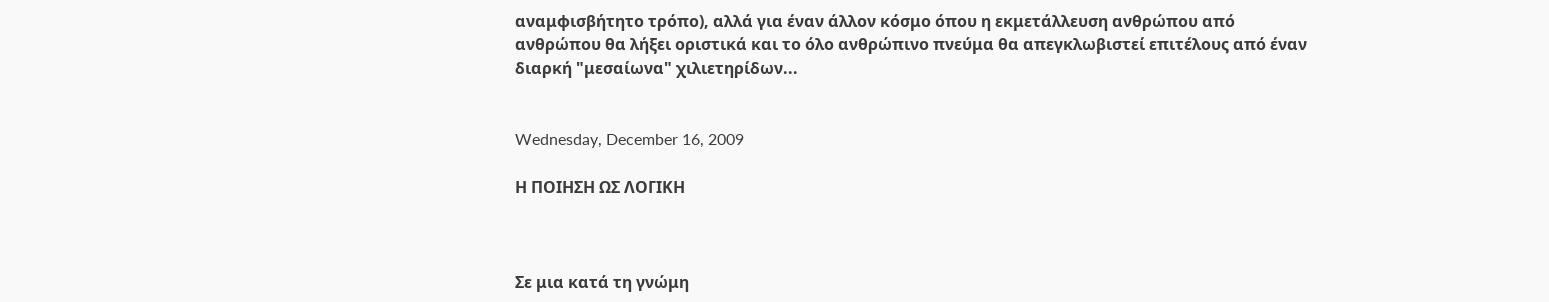αναμφισβήτητο τρόπο), αλλά για έναν άλλον κόσμο όπου η εκμετάλλευση ανθρώπου από ανθρώπου θα λήξει οριστικά και το όλο ανθρώπινο πνεύμα θα απεγκλωβιστεί επιτέλους από έναν διαρκή "μεσαίωνα" χιλιετηρίδων...


Wednesday, December 16, 2009

Η ΠΟΙΗΣΗ ΩΣ ΛΟΓΙΚΗ



Σε μια κατά τη γνώμη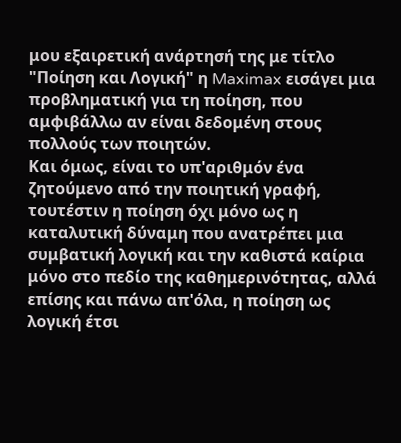μου εξαιρετική ανάρτησή της με τίτλο "Ποίηση και Λογική" η Maximax εισάγει μια προβληματική για τη ποίηση, που αμφιβάλλω αν είναι δεδομένη στους πολλούς των ποιητών.
Και όμως, είναι το υπ'αριθμόν ένα ζητούμενο από την ποιητική γραφή, τουτέστιν η ποίηση όχι μόνο ως η καταλυτική δύναμη που ανατρέπει μια συμβατική λογική και την καθιστά καίρια μόνο στο πεδίο της καθημερινότητας, αλλά επίσης και πάνω απ'όλα, η ποίηση ως λογική έτσι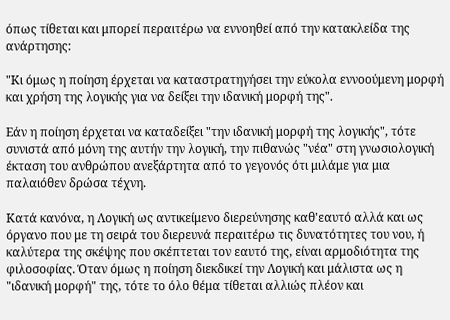όπως τίθεται και μπορεί περαιτέρω να εννοηθεί από την κατακλείδα της ανάρτησης:

"Κι όμως η ποίηση έρχεται να καταστρατηγήσει την εύκολα εννοούμενη μορφή και χρήση της λογικής για να δείξει την ιδανική μορφή της".

Εάν η ποίηση έρχεται να καταδείξει "την ιδανική μορφή της λογικής", τότε συνιστά από μόνη της αυτήν την λογική, την πιθανώς "νέα" στη γνωσιολογική έκταση του ανθρώπου ανεξάρτητα από το γεγονός ότι μιλάμε για μια παλαιόθεν δρώσα τέχνη.

Κατά κανόνα, η Λογική ως αντικείμενο διερεύνησης καθ'εαυτό αλλά και ως όργανο που με τη σειρά του διερευνά περαιτέρω τις δυνατότητες του νου, ή καλύτερα της σκέψης που σκέπτεται τον εαυτό της, είναι αρμοδιότητα της φιλοσοφίας. Όταν όμως η ποίηση διεκδικεί την Λογική και μάλιστα ως η "ιδανική μορφή" της, τότε το όλο θέμα τίθεται αλλιώς πλέον και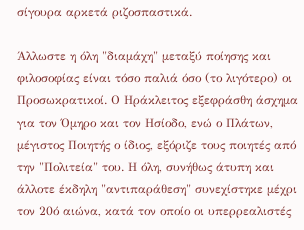σίγουρα αρκετά ριζοσπαστικά.

Άλλωστε η όλη "διαμάχη" μεταξύ ποίησης και φιλοσοφίας είναι τόσο παλιά όσο (το λιγότερο) οι Προσωκρατικοί. Ο Ηράκλειτος εξεφράσθη άσχημα για τον Όμηρο και τον Ησίοδο, ενώ ο Πλάτων, μέγιστος Ποιητής ο ίδιος, εξόριζε τους ποιητές από την "Πολιτεία" του. Η όλη, συνήθως άτυπη και άλλοτε έκδηλη "αντιπαράθεση" συνεχίστηκε μέχρι τον 20ό αιώνα, κατά τον οποίο οι υπερρεαλιστές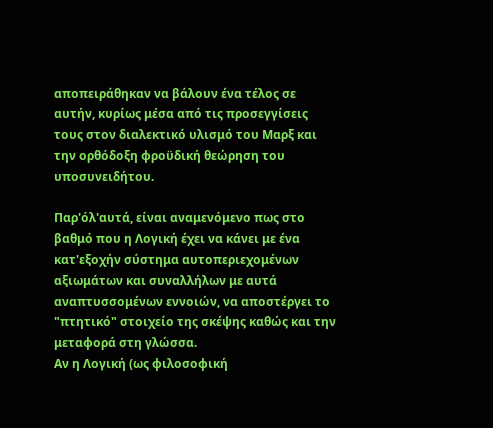αποπειράθηκαν να βάλουν ένα τέλος σε αυτήν, κυρίως μέσα από τις προσεγγίσεις τους στον διαλεκτικό υλισμό του Μαρξ και την ορθόδοξη φροϋδική θεώρηση του υποσυνειδήτου.

Παρ'όλ'αυτά, είναι αναμενόμενο πως στο βαθμό που η Λογική έχει να κάνει με ένα κατ'εξοχήν σύστημα αυτοπεριεχομένων αξιωμάτων και συναλλήλων με αυτά αναπτυσσομένων εννοιών, να αποστέργει το "πτητικό" στοιχείο της σκέψης καθώς και την μεταφορά στη γλώσσα.
Αν η Λογική (ως φιλοσοφική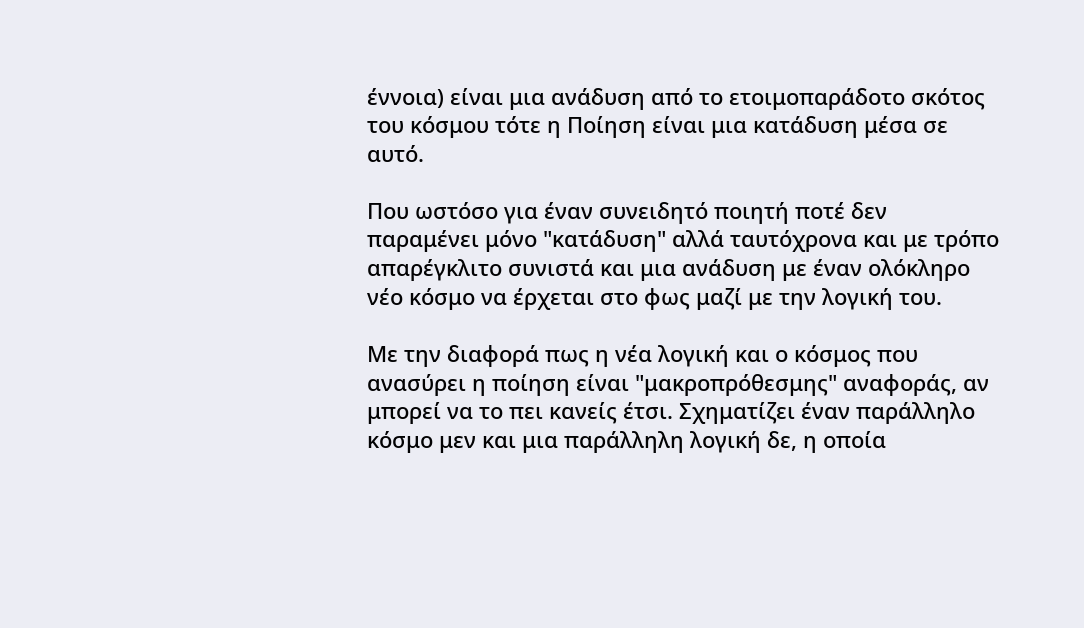έννοια) είναι μια ανάδυση από το ετοιμοπαράδοτο σκότος του κόσμου τότε η Ποίηση είναι μια κατάδυση μέσα σε αυτό.

Που ωστόσο για έναν συνειδητό ποιητή ποτέ δεν παραμένει μόνο "κατάδυση" αλλά ταυτόχρονα και με τρόπο απαρέγκλιτο συνιστά και μια ανάδυση με έναν ολόκληρο νέο κόσμο να έρχεται στο φως μαζί με την λογική του.

Με την διαφορά πως η νέα λογική και ο κόσμος που ανασύρει η ποίηση είναι "μακροπρόθεσμης" αναφοράς, αν μπορεί να το πει κανείς έτσι. Σχηματίζει έναν παράλληλο κόσμο μεν και μια παράλληλη λογική δε, η οποία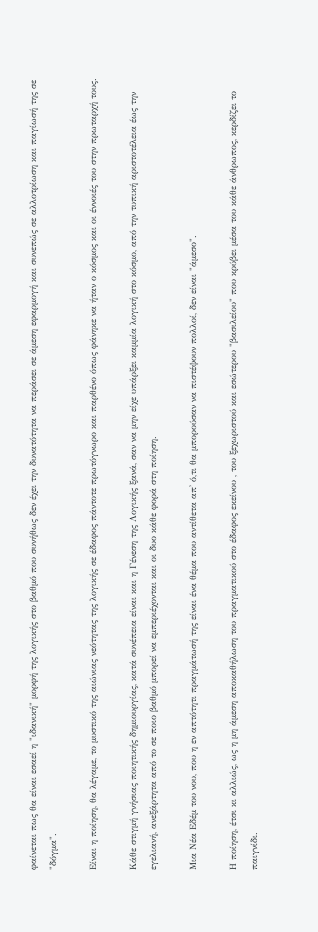φαίνεται πως θα είναι εσαεί η "ιδανική" μορφή της λογικής στο βαθμό που συνήθως δεν έχει την δυνατότητα να περάσει σε άμεση εφαρμογή και συνεπώς σε αλλοτρίωση και παγίωσή της σε "δόγμα".

Είναι η ποίηση, θα λέγαμε, το μυστικό της αιώνιας νεότητας της λογικής σε έδαφος πάντοτε πρωτόγνωρο και παρθένο όπως φάνηκε να ήταν ο κόσμος και οι έννοιές του στην πρωταρχή τους.

Κάθε στιγμή γνήσιας ποιητικής δημιουργίας, κατά συνέπεια είναι και η Γένεση της Λογικής ξανά, σαν να μην είχε υπάρξει καμμία λογική στο κόσμο, από την τυπική αριστοτέλεια έως την εγελιανή, ανεξάρτητα από το σε ποιο βαθμό μπορεί να εμπεριέχονται και οι δυο κάθε φορά στη ποίηση.

Μια Νέα Εδέμ του νου, που η εν απτότητι πραγμάτωσή της είναι ένα θέμα που αντίθετα απ' ό,τι θα μπορούσαν να πιστέψουν πολλοί, δεν είναι "άμεσο".

Η ποίηση, έτσι κι αλλιώς, ως η μη άμεση αποκαθήλωση του πραγματικού στο έδαφος εκείνου , του ξεχωριστού και εσώτερου "βασιλείου" που κρύβει μέσα του κάθε άνθρωπος, κερδίζει το παιγνίδι.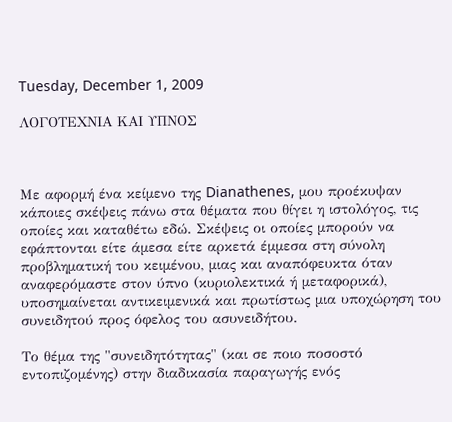Tuesday, December 1, 2009

ΛΟΓΟΤΕΧΝΙΑ ΚΑΙ ΥΠΝΟΣ



Με αφορμή ένα κείμενο της Dianathenes, μου προέκυψαν κάποιες σκέψεις πάνω στα θέματα που θίγει η ιστολόγος, τις οποίες και καταθέτω εδώ. Σκέψεις οι οποίες μπορούν να εφάπτονται είτε άμεσα είτε αρκετά έμμεσα στη σύνολη προβληματική του κειμένου, μιας και αναπόφευκτα όταν αναφερόμαστε στον ύπνο (κυριολεκτικά ή μεταφορικά), υποσημαίνεται αντικειμενικά και πρωτίστως μια υποχώρηση του συνειδητού προς όφελος του ασυνειδήτου.

Το θέμα της "συνειδητότητας" (και σε ποιο ποσοστό εντοπιζομένης) στην διαδικασία παραγωγής ενός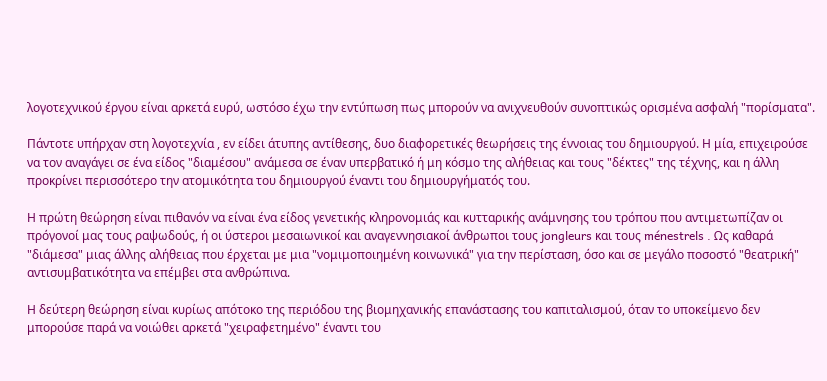λογοτεχνικού έργου είναι αρκετά ευρύ, ωστόσο έχω την εντύπωση πως μπορούν να ανιχνευθούν συνοπτικώς ορισμένα ασφαλή "πορίσματα".

Πάντοτε υπήρχαν στη λογοτεχνία , εν είδει άτυπης αντίθεσης, δυο διαφορετικές θεωρήσεις της έννοιας του δημιουργού. Η μία, επιχειρούσε να τον αναγάγει σε ένα είδος "διαμέσου" ανάμεσα σε έναν υπερβατικό ή μη κόσμο της αλήθειας και τους "δέκτες" της τέχνης, και η άλλη προκρίνει περισσότερο την ατομικότητα του δημιουργού έναντι του δημιουργήματός του.

Η πρώτη θεώρηση είναι πιθανόν να είναι ένα είδος γενετικής κληρονομιάς και κυτταρικής ανάμνησης του τρόπου που αντιμετωπίζαν οι πρόγονοί μας τους ραψωδούς, ή οι ύστεροι μεσαιωνικοί και αναγεννησιακοί άνθρωποι τους jongleurs και τους ménestrels . Ως καθαρά "διάμεσα" μιας άλλης αλήθειας που έρχεται με μια "νομιμοποιημένη κοινωνικά" για την περίσταση, όσο και σε μεγάλο ποσοστό "θεατρική" αντισυμβατικότητα να επέμβει στα ανθρώπινα.

Η δεύτερη θεώρηση είναι κυρίως απότοκο της περιόδου της βιομηχανικής επανάστασης του καπιταλισμού, όταν το υποκείμενο δεν μπορούσε παρά να νοιώθει αρκετά "χειραφετημένο" έναντι του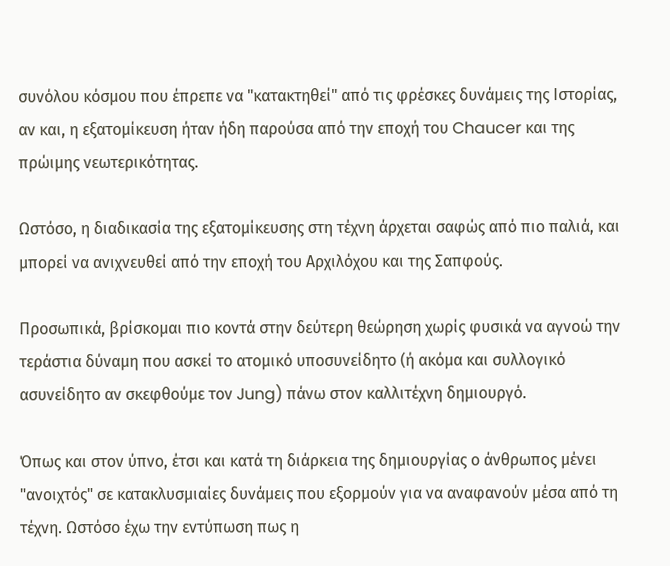συνόλου κόσμου που έπρεπε να "κατακτηθεί" από τις φρέσκες δυνάμεις της Ιστορίας, αν και, η εξατομίκευση ήταν ήδη παρούσα από την εποχή του Chaucer και της πρώιμης νεωτερικότητας.

Ωστόσο, η διαδικασία της εξατομίκευσης στη τέχνη άρχεται σαφώς από πιο παλιά, και μπορεί να ανιχνευθεί από την εποχή του Αρχιλόχου και της Σαπφούς.

Προσωπικά, βρίσκομαι πιο κοντά στην δεύτερη θεώρηση χωρίς φυσικά να αγνοώ την τεράστια δύναμη που ασκεί το ατομικό υποσυνείδητο (ή ακόμα και συλλογικό ασυνείδητο αν σκεφθούμε τον Jung) πάνω στον καλλιτέχνη δημιουργό.

Όπως και στον ύπνο, έτσι και κατά τη διάρκεια της δημιουργίας ο άνθρωπος μένει "ανοιχτός" σε κατακλυσμιαίες δυνάμεις που εξορμούν για να αναφανούν μέσα από τη τέχνη. Ωστόσο έχω την εντύπωση πως η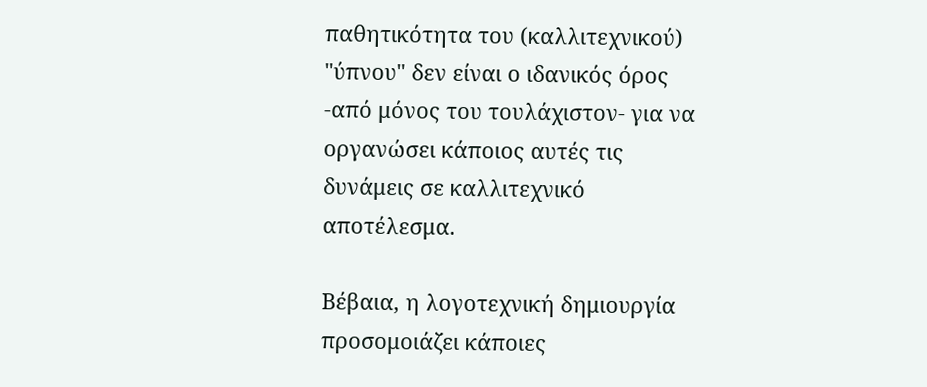παθητικότητα του (καλλιτεχνικού) "ύπνου" δεν είναι ο ιδανικός όρος -από μόνος του τουλάχιστον- για να οργανώσει κάποιος αυτές τις δυνάμεις σε καλλιτεχνικό αποτέλεσμα.

Βέβαια, η λογοτεχνική δημιουργία προσομοιάζει κάποιες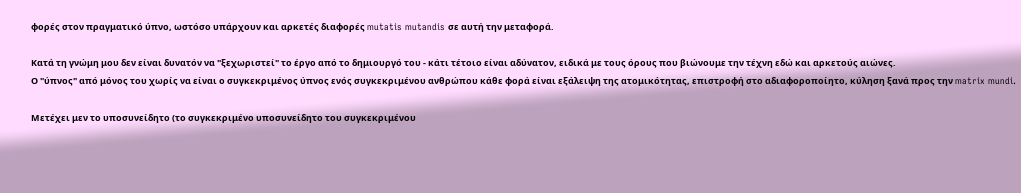φορές στον πραγματικό ύπνο, ωστόσο υπάρχουν και αρκετές διαφορές mutatis mutandis σε αυτή την μεταφορά.

Κατά τη γνώμη μου δεν είναι δυνατόν να "ξεχωριστεί" το έργο από το δημιουργό του - κάτι τέτοιο είναι αδύνατον, ειδικά με τους όρους που βιώνουμε την τέχνη εδώ και αρκετούς αιώνες.
Ο "ύπνος" από μόνος του χωρίς να είναι ο συγκεκριμένος ύπνος ενός συγκεκριμένου ανθρώπου κάθε φορά είναι εξάλειψη της ατομικότητας, επιστροφή στο αδιαφοροποίητο, κύληση ξανά προς την matrix mundi.

Μετέχει μεν το υποσυνείδητο (το συγκεκριμένο υποσυνείδητο του συγκεκριμένου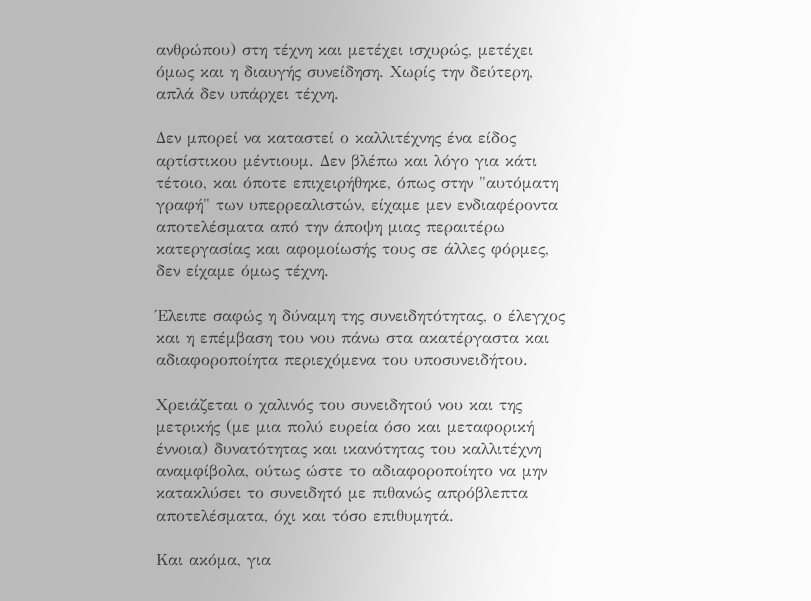ανθρώπου) στη τέχνη και μετέχει ισχυρώς, μετέχει όμως και η διαυγής συνείδηση. Χωρίς την δεύτερη, απλά δεν υπάρχει τέχνη.

Δεν μπορεί να καταστεί ο καλλιτέχνης ένα είδος αρτίστικου μέντιουμ. Δεν βλέπω και λόγο για κάτι τέτοιο, και όποτε επιχειρήθηκε, όπως στην "αυτόματη γραφή" των υπερρεαλιστών, είχαμε μεν ενδιαφέροντα αποτελέσματα από την άποψη μιας περαιτέρω κατεργασίας και αφομοίωσής τους σε άλλες φόρμες, δεν είχαμε όμως τέχνη.

Έλειπε σαφώς η δύναμη της συνειδητότητας, ο έλεγχος και η επέμβαση του νου πάνω στα ακατέργαστα και αδιαφοροποίητα περιεχόμενα του υποσυνειδήτου.

Χρειάζεται ο χαλινός του συνειδητού νου και της μετρικής (με μια πολύ ευρεία όσο και μεταφορική έννοια) δυνατότητας και ικανότητας του καλλιτέχνη αναμφίβολα, ούτως ώστε το αδιαφοροποίητο να μην κατακλύσει το συνειδητό με πιθανώς απρόβλεπτα αποτελέσματα, όχι και τόσο επιθυμητά.

Και ακόμα, για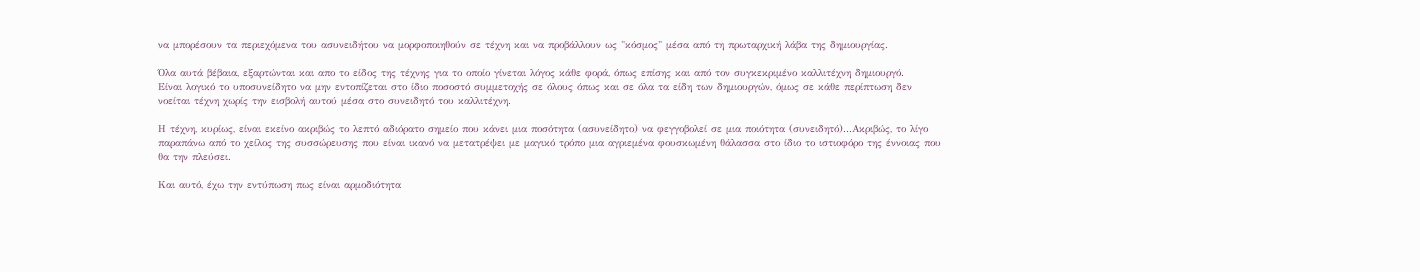να μπορέσουν τα περιεχόμενα του ασυνειδήτου να μορφοποιηθούν σε τέχνη και να προβάλλουν ως "κόσμος" μέσα από τη πρωταρχική λάβα της δημιουργίας.

Όλα αυτά βέβαια, εξαρτώνται και απο το είδος της τέχνης για το οποίο γίνεται λόγος κάθε φορά, όπως επίσης και από τον συγκεκριμένο καλλιτέχνη δημιουργό.
Είναι λογικό το υποσυνείδητο να μην εντοπίζεται στο ίδιο ποσοστό συμμετοχής σε όλους όπως και σε όλα τα είδη των δημιουργών, όμως σε κάθε περίπτωση δεν νοείται τέχνη χωρίς την εισβολή αυτού μέσα στο συνειδητό του καλλιτέχνη.

Η τέχνη, κυρίως, είναι εκείνο ακριβώς το λεπτό αδιόρατο σημείο που κάνει μια ποσότητα (ασυνείδητο) να φεγγοβολεί σε μια ποιότητα (συνειδητό)...Ακριβώς, το λίγο παραπάνω από το χείλος της συσσώρευσης που είναι ικανό να μετατρέψει με μαγικό τρόπο μια αγριεμένα φουσκωμένη θάλασσα στο ίδιο το ιστιοφόρο της έννοιας που θα την πλεύσει.

Και αυτό, έχω την εντύπωση πως είναι αρμοδιότητα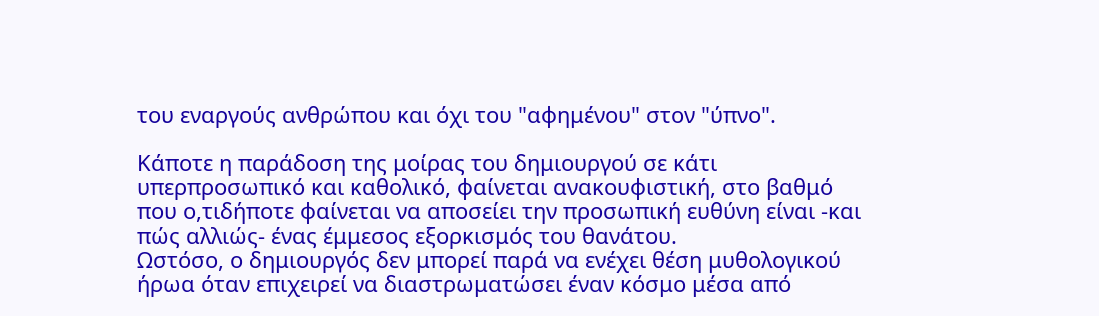του εναργούς ανθρώπου και όχι του "αφημένου" στον "ύπνο".

Κάποτε η παράδοση της μοίρας του δημιουργού σε κάτι υπερπροσωπικό και καθολικό, φαίνεται ανακουφιστική, στο βαθμό που ο,τιδήποτε φαίνεται να αποσείει την προσωπική ευθύνη είναι -και πώς αλλιώς- ένας έμμεσος εξορκισμός του θανάτου.
Ωστόσο, ο δημιουργός δεν μπορεί παρά να ενέχει θέση μυθολογικού ήρωα όταν επιχειρεί να διαστρωματώσει έναν κόσμο μέσα από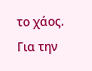το χάος.
Για την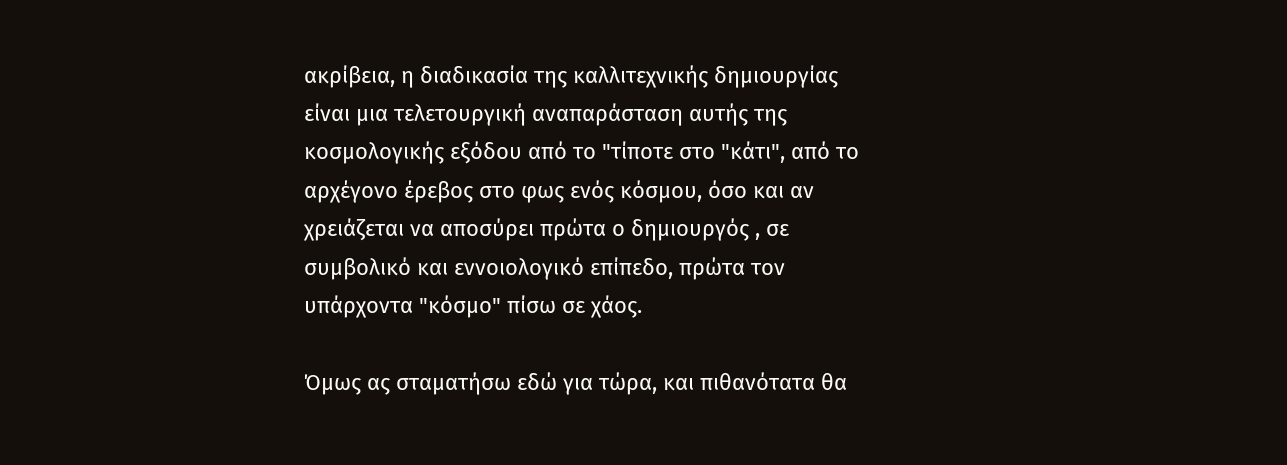ακρίβεια, η διαδικασία της καλλιτεχνικής δημιουργίας είναι μια τελετουργική αναπαράσταση αυτής της κοσμολογικής εξόδου από το "τίποτε στο "κάτι", από το αρχέγονο έρεβος στο φως ενός κόσμου, όσο και αν χρειάζεται να αποσύρει πρώτα ο δημιουργός , σε συμβολικό και εννοιολογικό επίπεδο, πρώτα τον υπάρχοντα "κόσμο" πίσω σε χάος.

Όμως ας σταματήσω εδώ για τώρα, και πιθανότατα θα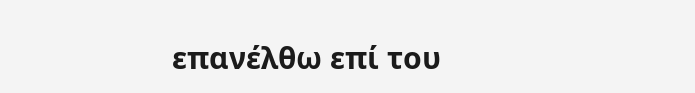επανέλθω επί του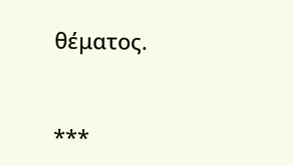θέματος.



***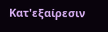Κατ'εξαίρεσιν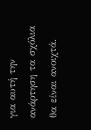για αυτή την ανάρτηση τα σχόλια θα είναι ανοιχτά.